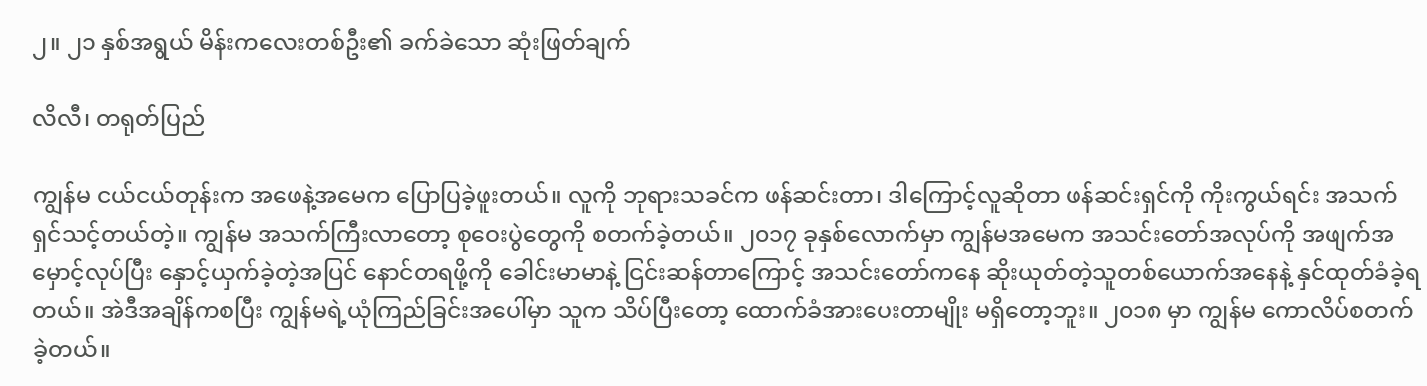၂။ ၂၁ နှစ်အရွယ် မိန်းကလေးတစ်ဦး၏ ခက်ခဲသော ဆုံးဖြတ်ချက်

လိလီ၊ တရုတ်ပြည်

ကျွန်မ ငယ်ငယ်တုန်းက အဖေနဲ့အမေက ပြောပြခဲ့ဖူးတယ်။ လူကို ဘုရားသခင်က ဖန်ဆင်းတာ၊ ဒါကြောင့်လူဆိုတာ ဖန်ဆင်းရှင်ကို ကိုးကွယ်ရင်း အသက်ရှင်သင့်တယ်တဲ့။ ကျွန်မ အသက်ကြီးလာတော့ စုဝေးပွဲတွေကို စတက်ခဲ့တယ်။ ၂၀၁၇ ခုနှစ်လောက်မှာ ကျွန်မအမေက အသင်းတော်အလုပ်ကို အဖျက်အမှောင့်လုပ်ပြီး နှောင့်ယှက်ခဲ့တဲ့အပြင် နောင်တရဖို့ကို ခေါင်းမာမာနဲ့ ငြင်းဆန်တာကြောင့် အသင်းတော်ကနေ ဆိုးယုတ်တဲ့သူတစ်ယောက်အနေနဲ့ နှင်ထုတ်ခံခဲ့ရတယ်။ အဲဒီအချိန်ကစပြီး ကျွန်မရဲ့ယုံကြည်ခြင်းအပေါ်မှာ သူက သိပ်ပြီးတော့ ထောက်ခံအားပေးတာမျိုး မရှိတော့ဘူး။ ၂၀၁၈ မှာ ကျွန်မ ကောလိပ်စတက်ခဲ့တယ်။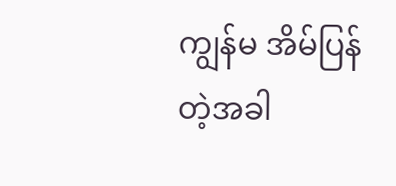ကျွန်မ အိမ်ပြန်တဲ့အခါ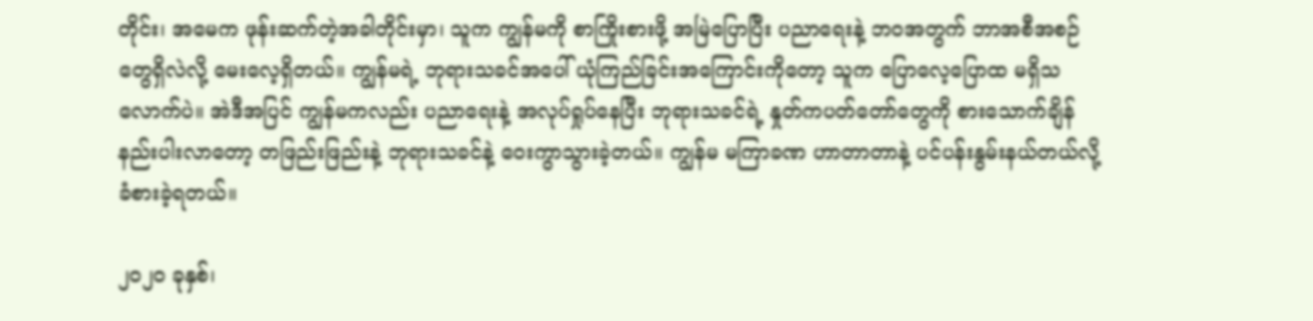တိုင်း၊ အမေက ဖုန်းဆက်တဲ့အခါတိုင်းမှာ၊ သူက ကျွန်မကို စာကြိုးစားဖို့ အမြဲပြောပြီး ပညာရေးနဲ့ ဘဝအတွက် ဘာအစီအစဉ်တွေရှိလဲလို့ မေးလေ့ရှိတယ်။ ကျွန်မရဲ့ ဘုရားသခင်အပေါ် ယုံကြည်ခြင်းအကြောင်းကိုတော့ သူက ပြောလေ့ပြောထ မရှိသလောက်ပဲ။ အဲဒီအပြင် ကျွန်မကလည်း ပညာရေးနဲ့ အလုပ်ရှုပ်နေပြီး ဘုရားသခင်ရဲ့ နှုတ်ကပတ်တော်တွေကို စားသောက်ချိန် နည်းပါးလာတော့ တဖြည်းဖြည်းနဲ့ ဘုရားသခင်နဲ့ ဝေးကွာသွားခဲ့တယ်။ ကျွန်မ မကြာခဏ ဟာတာတာနဲ့ ပင်ပန်းနွမ်းနယ်တယ်လို့ ခံစားခဲ့ရတယ်။

၂၀၂၀ ခုနှစ်၊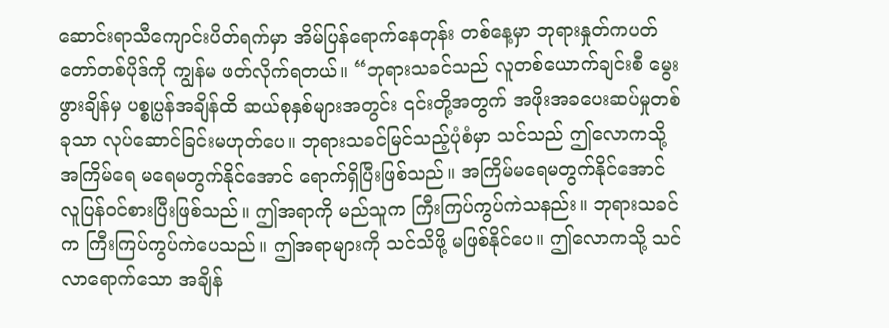ဆောင်းရာသီကျောင်းပိတ်ရက်မှာ အိမ်ပြန်ရောက်နေတုန်း တစ်နေ့မှာ ဘုရားနှုတ်ကပတ်တော်တစ်ပိုဒ်ကို ကျွန်မ ဖတ်လိုက်ရတယ်။ “ဘုရားသခင်သည် လူတစ်ယောက်ချင်းစီ မွေးဖွားချိန်မှ ပစ္စုပ္ပန်အချိန်ထိ ဆယ်စုနှစ်များအတွင်း ၎င်းတို့အတွက် အဖိုးအခပေးဆပ်မှုတစ်ခုသာ လုပ်ဆောင်ခြင်းမဟုတ်ပေ။ ဘုရားသခင်မြင်သည့်ပုံစံမှာ သင်သည် ဤလောကသို့ အကြိမ်ရေ မရေမတွက်နိုင်အောင် ရောက်ရှိပြီးဖြစ်သည်။ အကြိမ်မရေမတွက်နိုင်အောင် လူပြန်ဝင်စားပြီးဖြစ်သည်။ ဤအရာကို မည်သူက ကြီးကြပ်ကွပ်ကဲသနည်း။ ဘုရားသခင်က ကြီးကြပ်ကွပ်ကဲပေသည်။ ဤအရာများကို သင်သိဖို့ မဖြစ်နိုင်ပေ။ ဤလောကသို့ သင်လာရောက်သော အချိန်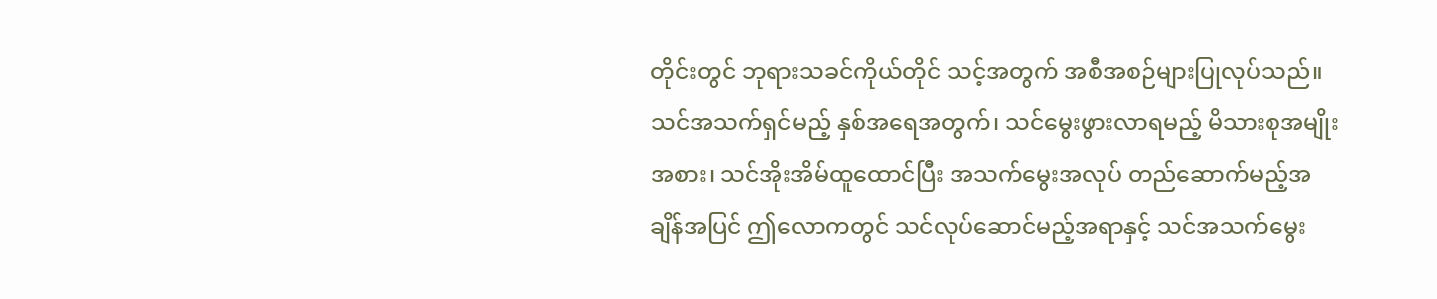တိုင်းတွင် ဘုရားသခင်ကိုယ်တိုင် သင့်အတွက် အစီအစဉ်များပြုလုပ်သည်။ သင်အသက်ရှင်မည့် နှစ်အရေအတွက်၊ သင်မွေးဖွားလာရမည့် မိသားစုအမျိုးအစား၊ သင်အိုးအိမ်ထူထောင်ပြီး အသက်မွေးအလုပ် တည်ဆောက်မည့်အချိန်အပြင် ဤလောကတွင် သင်လုပ်ဆောင်မည့်အရာနှင့် သင်အသက်မွေး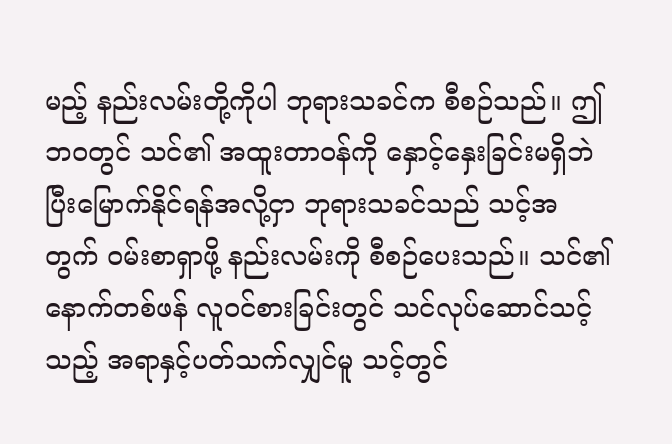မည့် နည်းလမ်းတို့ကိုပါ ဘုရားသခင်က စီစဉ်သည်။ ဤဘဝတွင် သင်၏ အထူးတာဝန်ကို နှောင့်နှေးခြင်းမရှိဘဲ ပြီးမြောက်နိုင်ရန်အလို့ငှာ ဘုရားသခင်သည် သင့်အတွက် ဝမ်းစာရှာဖို့ နည်းလမ်းကို စီစဉ်ပေးသည်။ သင်၏ နောက်တစ်ဖန် လူဝင်စားခြင်းတွင် သင်လုပ်ဆောင်သင့်သည့် အရာနှင့်ပတ်သက်လျှင်မူ သင့်တွင်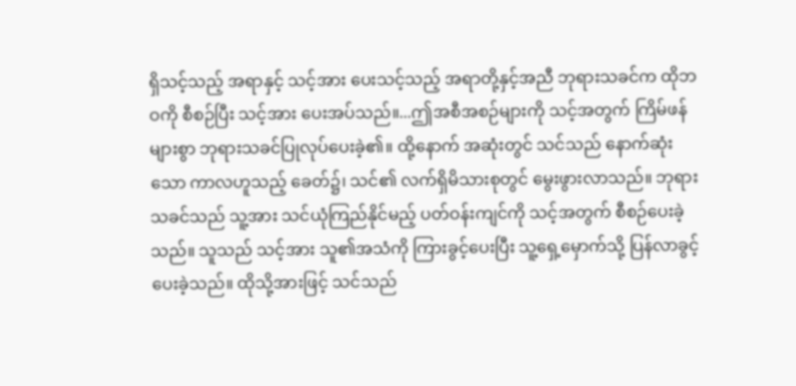ရှိသင့်သည့် အရာနှင့် သင့်အား ပေးသင့်သည့် အရာတို့နှင့်အညီ ဘုရားသခင်က ထိုဘဝကို စီစဉ်ပြီး သင့်အား ပေးအပ်သည်။...ဤအစီအစဉ်များကို သင့်အတွက် ကြိမ်ဖန်များစွာ ဘုရားသခင်ပြုလုပ်ပေးခဲ့၏။ ထို့နောက် အဆုံးတွင် သင်သည် နောက်ဆုံးသော ကာလဟူသည့် ခေတ်၌၊ သင်၏ လက်ရှိမိသားစုတွင် မွေးဖွားလာသည်။ ဘုရားသခင်သည် သူ့အား သင်ယုံကြည်နိုင်မည့် ပတ်ဝန်းကျင်ကို သင့်အတွက် စီစဉ်ပေးခဲ့သည်။ သူသည် သင့်အား သူ၏အသံကို ကြားခွင့်ပေးပြီး သူ့ရှေ့မှောက်သို့ ပြန်လာခွင့် ပေးခဲ့သည်။ ထိုသို့အားဖြင့် သင်သည်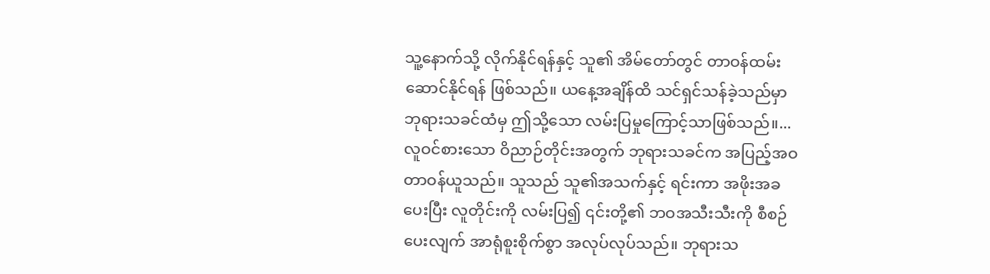သူ့နောက်သို့ လိုက်နိုင်ရန်နှင့် သူ၏ အိမ်တော်တွင် တာဝန်ထမ်းဆောင်နိုင်ရန် ဖြစ်သည်။ ယနေ့အချိန်ထိ သင်ရှင်သန်ခဲ့သည်မှာ ဘုရားသခင်ထံမှ ဤသို့သော လမ်းပြမှုကြောင့်သာဖြစ်သည်။...လူဝင်စားသော ဝိညာဉ်တိုင်းအတွက် ဘုရားသခင်က အပြည့်အဝ တာဝန်ယူသည်။ သူသည် သူ၏အသက်နှင့် ရင်းကာ အဖိုးအခပေးပြီး လူတိုင်းကို လမ်းပြ၍ ၎င်းတို့၏ ဘဝအသီးသီးကို စီစဉ်ပေးလျက် အာရုံစူးစိုက်စွာ အလုပ်လုပ်သည်။ ဘုရားသ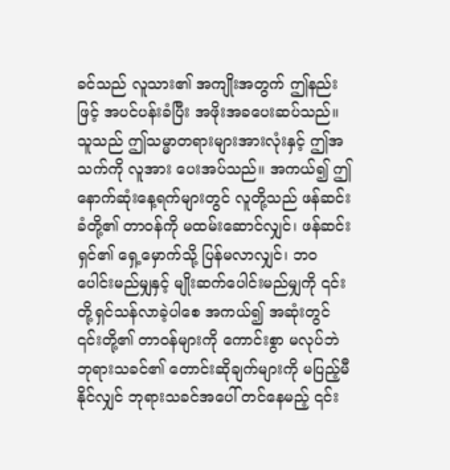ခင်သည် လူသား၏ အကျိုးအတွက် ဤနည်းဖြင့် အပင်ပန်းခံပြီး အဖိုးအခပေးဆပ်သည်။ သူသည် ဤသမ္မာတရားများအားလုံးနှင့် ဤအသက်ကို လူအား ပေးအပ်သည်။ အကယ်၍ ဤနောက်ဆုံးနေ့ရက်များတွင် လူတို့သည် ဖန်ဆင်းခံတို့၏ တာဝန်ကို မထမ်းဆောင်လျှင်၊ ဖန်ဆင်းရှင်၏ ရှေ့မှောက်သို့ ပြန်မလာလျှင်၊ ဘဝပေါင်းမည်မျှနှင့် မျိုးဆက်ပေါင်းမည်မျှကို ၎င်းတို့ရှင်သန်လာခဲ့ပါစေ အကယ်၍ အဆုံးတွင် ၎င်းတို့၏ တာဝန်များကို ကောင်းစွာ မလုပ်ဘဲ ဘုရားသခင်၏ တောင်းဆိုချက်များကို မပြည့်မီနိုင်လျှင် ဘုရားသခင်အပေါ် တင်နေမည့် ၎င်း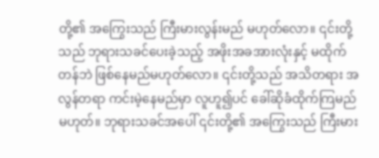တို့၏ အကြွေးသည် ကြီးမားလွန်းမည် မဟုတ်လော။ ၎င်းတို့သည် ဘုရားသခင်ပေးခဲ့သည့် အဖိုးအခအားလုံးနှင့် မထိုက်တန်ဘဲ ဖြစ်နေမည်မဟုတ်လော။ ၎င်းတို့သည် အသိတရား အလွန်တရာ ကင်းမဲ့နေမည်မှာ လူဟူ၍ပင် ခေါ်ဆိုခံထိုက်ကြမည် မဟုတ်။ ဘုရားသခင်အပေါ် ၎င်းတို့၏ အကြွေးသည် ကြီးမား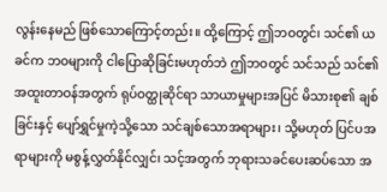လွန်းနေမည် ဖြစ်သောကြောင့်တည်း။ ထို့ကြောင့် ဤဘဝတွင်၊ သင်၏ ယခင်က ဘဝများကို ငါပြောဆိုခြင်းမဟုတ်ဘဲ ဤဘဝတွင် သင်သည် သင်၏ အထူးတာဝန်အတွက် ရုပ်ဝတ္ထုဆိုင်ရာ သာယာမှုများအပြင် မိသားစု၏ ချစ်ခြင်းနှင့် ပျော်ရွှင်မှုကဲ့သို့သော သင်ချစ်သောအရာများ၊ သို့မဟုတ် ပြင်ပအရာများကို မစွန့်လွှတ်နိုင်လျှင်၊ သင့်အတွက် ဘုရားသခင်ပေးဆပ်သော အ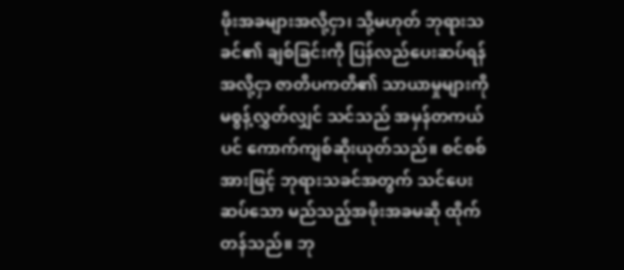ဖိုးအခများအလို့ငှာ၊ သို့မဟုတ် ဘုရားသခင်၏ ချစ်ခြင်းကို ပြန်လည်ပေးဆပ်ရန်အလို့ငှာ ဇာတိပကတိ၏ သာယာမှုများကို မစွန့်လွှတ်လျှင် သင်သည် အမှန်တကယ်ပင် ကောက်ကျစ်ဆိုးယုတ်သည်။ စင်စစ်အားဖြင့် ဘုရားသခင်အတွက် သင်ပေးဆပ်သော မည်သည့်အဖိုးအခမဆို ထိုက်တန်သည်။ ဘု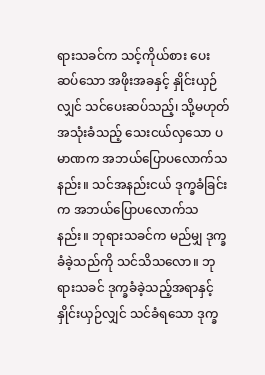ရားသခင်က သင့်ကိုယ်စား ပေးဆပ်သော အဖိုးအခနှင့် နှိုင်းယှဉ်လျှင် သင်ပေးဆပ်သည့်၊ သို့မဟုတ် အသုံးခံသည့် သေးငယ်လှသော ပမာဏက အဘယ်ပြောပလောက်သနည်း။ သင်အနည်းငယ် ဒုက္ခခံခြင်းက အဘယ်ပြောပလောက်သနည်း။ ဘုရားသခင်က မည်မျှ ဒုက္ခခံခဲ့သည်ကို သင်သိသလော။ ဘုရားသခင် ဒုက္ခခံခဲ့သည့်အရာနှင့် နှိုင်းယှဉ်လျှင် သင်ခံရသော ဒုက္ခ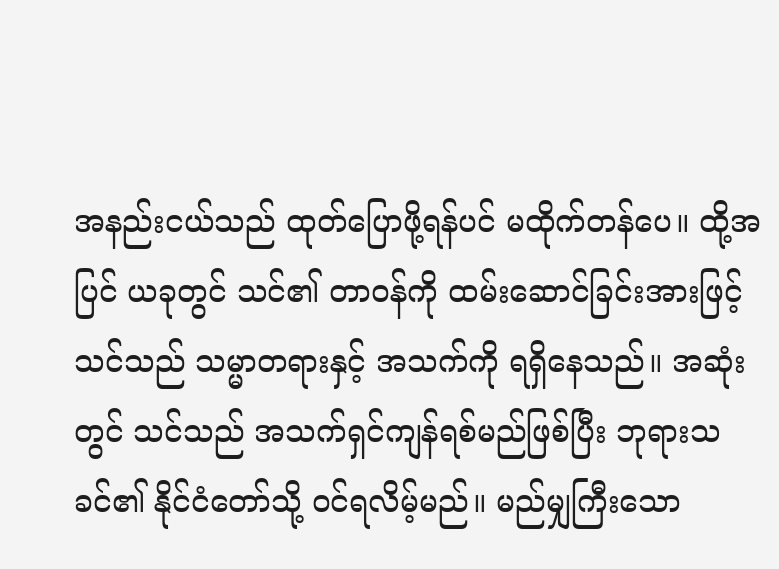အနည်းငယ်သည် ထုတ်ပြောဖို့ရန်ပင် မထိုက်တန်ပေ။ ထို့အပြင် ယခုတွင် သင်၏ တာဝန်ကို ထမ်းဆောင်ခြင်းအားဖြင့် သင်သည် သမ္မာတရားနှင့် အသက်ကို ရရှိနေသည်။ အဆုံးတွင် သင်သည် အသက်ရှင်ကျန်ရစ်မည်ဖြစ်ပြီး ဘုရားသခင်၏ နိုင်ငံတော်သို့ ဝင်ရလိမ့်မည်။ မည်မျှကြီးသော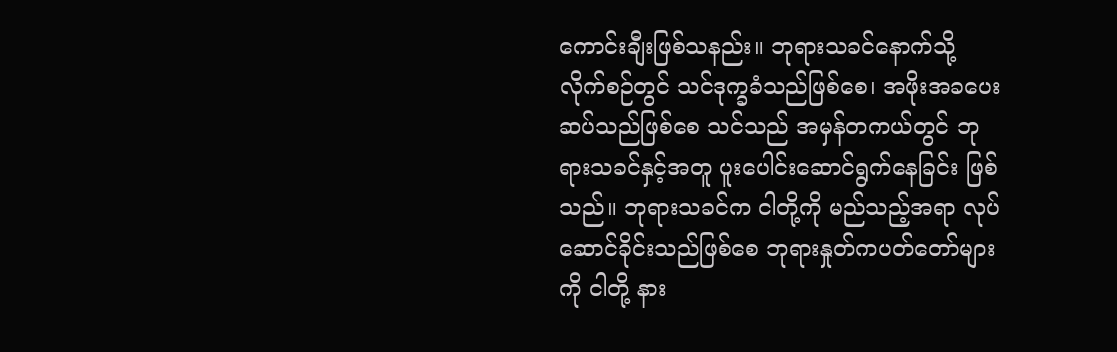ကောင်းချီးဖြစ်သနည်း။ ဘုရားသခင်နောက်သို့ လိုက်စဉ်တွင် သင်ဒုက္ခခံသည်ဖြစ်စေ၊ အဖိုးအခပေးဆပ်သည်ဖြစ်စေ သင်သည် အမှန်တကယ်တွင် ဘုရားသခင်နှင့်အတူ ပူးပေါင်းဆောင်ရွက်နေခြင်း ဖြစ်သည်။ ဘုရားသခင်က ငါတို့ကို မည်သည့်အရာ လုပ်ဆောင်ခိုင်းသည်ဖြစ်စေ ဘုရားနှုတ်ကပတ်တော်များကို ငါတို့ နား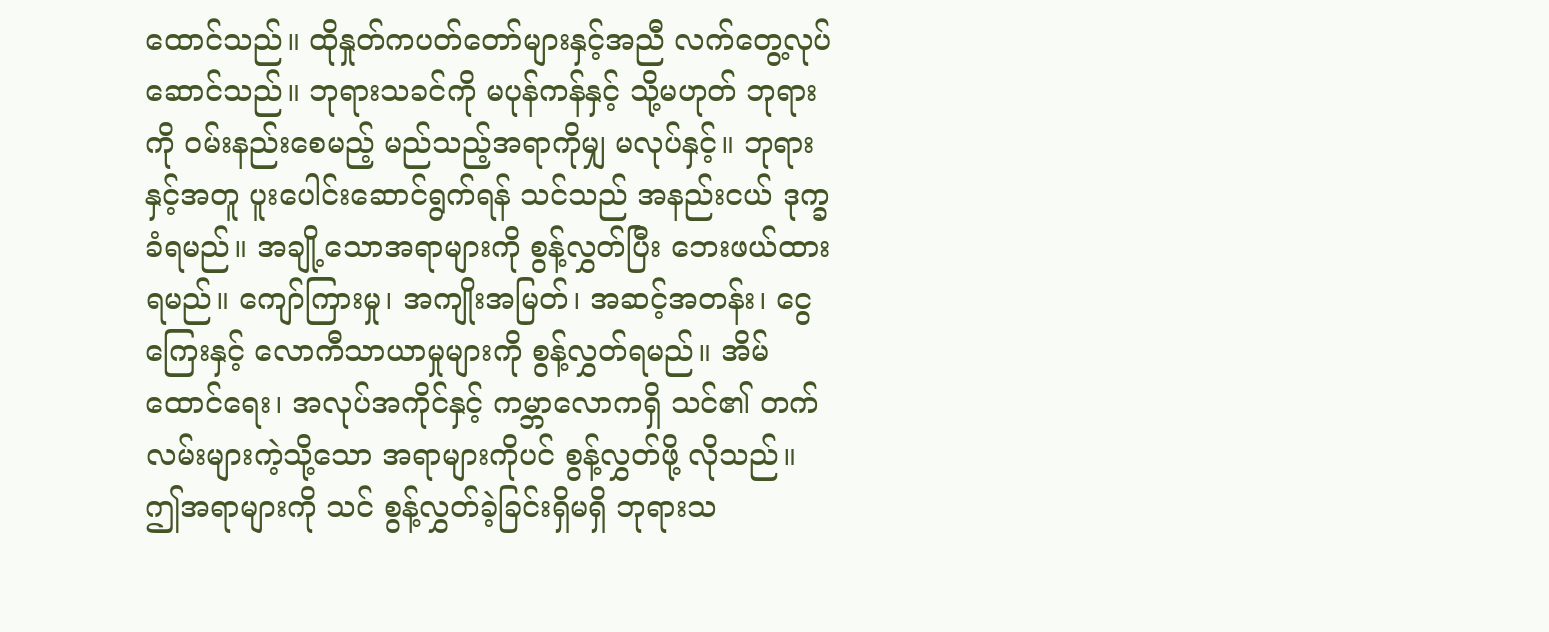ထောင်သည်။ ထိုနှုတ်ကပတ်တော်များနှင့်အညီ လက်တွေ့လုပ်ဆောင်သည်။ ဘုရားသခင်ကို မပုန်ကန်နှင့် သို့မဟုတ် ဘုရားကို ဝမ်းနည်းစေမည့် မည်သည့်အရာကိုမျှ မလုပ်နှင့်။ ဘုရားနှင့်အတူ ပူးပေါင်းဆောင်ရွက်ရန် သင်သည် အနည်းငယ် ဒုက္ခခံရမည်။ အချို့သောအရာများကို စွန့်လွှတ်ပြီး ဘေးဖယ်ထားရမည်။ ကျော်ကြားမှု၊ အကျိုးအမြတ်၊ အဆင့်အတန်း၊ ငွေကြေးနှင့် လောကီသာယာမှုများကို စွန့်လွှတ်ရမည်။ အိမ်ထောင်ရေး၊ အလုပ်အကိုင်နှင့် ကမ္ဘာလောကရှိ သင်၏ တက်လမ်းများကဲ့သို့သော အရာများကိုပင် စွန့်လွှတ်ဖို့ လိုသည်။ ဤအရာများကို သင် စွန့်လွှတ်ခဲ့ခြင်းရှိမရှိ ဘုရားသ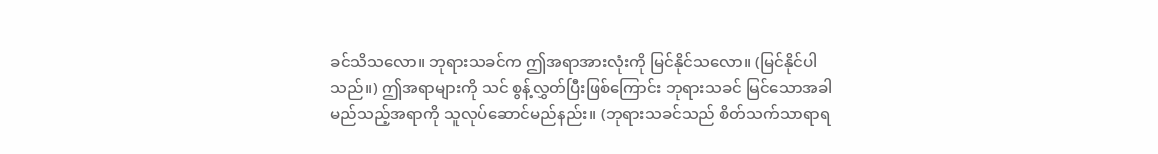ခင်သိသလော။ ဘုရားသခင်က ဤအရာအားလုံးကို မြင်နိုင်သလော။ (မြင်နိုင်ပါသည်။) ဤအရာများကို သင် စွန့်လွှတ်ပြီးဖြစ်ကြောင်း ဘုရားသခင် မြင်သောအခါ မည်သည့်အရာကို သူလုပ်ဆောင်မည်နည်း။ (ဘုရားသခင်သည် စိတ်သက်သာရာရ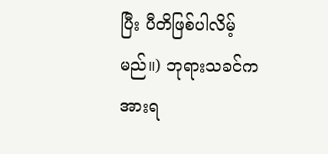ပြီး ပီတိဖြစ်ပါလိမ့်မည်။) ဘုရားသခင်က အားရ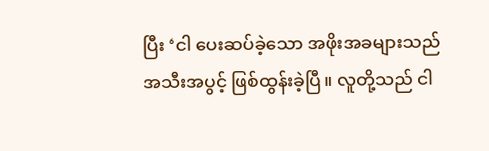ပြီး ‘ငါ ပေးဆပ်ခဲ့သော အဖိုးအခများသည် အသီးအပွင့် ဖြစ်ထွန်းခဲ့ပြီ။ လူတို့သည် ငါ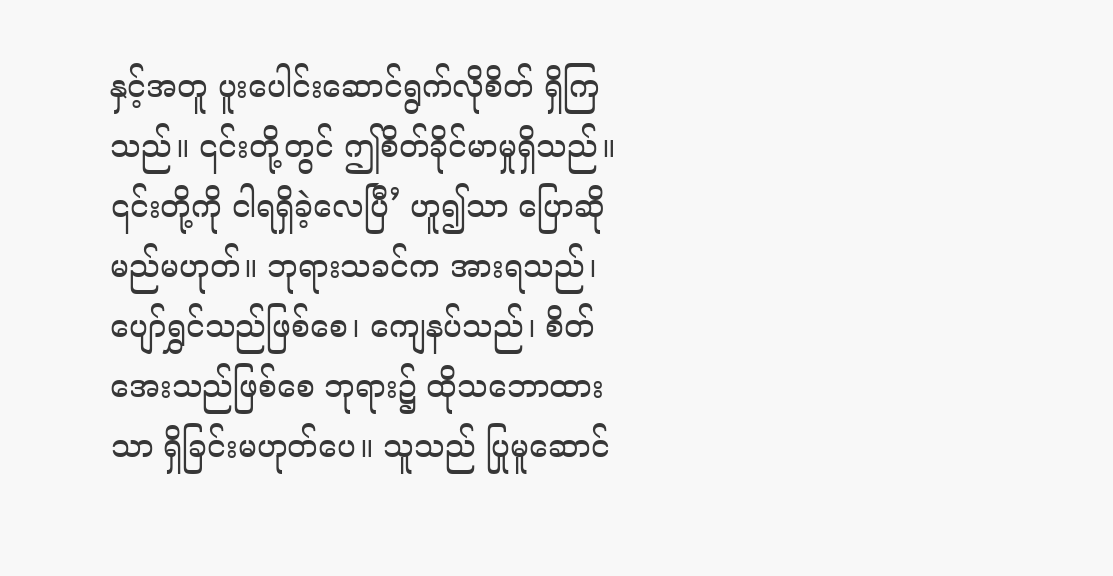နှင့်အတူ ပူးပေါင်းဆောင်ရွက်လိုစိတ် ရှိကြသည်။ ၎င်းတို့တွင် ဤစိတ်ခိုင်မာမှုရှိသည်။ ၎င်းတို့ကို ငါရရှိခဲ့လေပြီ’ ဟူ၍သာ ပြောဆိုမည်မဟုတ်။ ဘုရားသခင်က အားရသည်၊ ပျော်ရွှင်သည်ဖြစ်စေ၊ ကျေနပ်သည်၊ စိတ်အေးသည်ဖြစ်စေ ဘုရား၌ ထိုသဘောထားသာ ရှိခြင်းမဟုတ်ပေ။ သူသည် ပြုမူဆောင်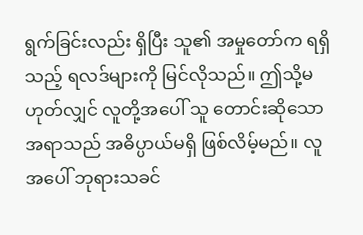ရွက်ခြင်းလည်း ရှိပြီး သူ၏ အမှုတော်က ရရှိသည့် ရလဒ်များကို မြင်လိုသည်။ ဤသို့မဟုတ်လျှင် လူတို့အပေါ် သူ တောင်းဆိုသောအရာသည် အဓိပ္ပာယ်မရှိ ဖြစ်လိမ့်မည်။ လူအပေါ် ဘုရားသခင်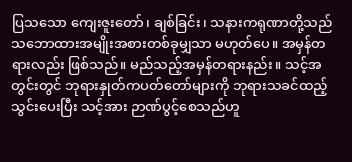ပြသသော ကျေးဇူးတော်၊ ချစ်ခြင်း၊ သနားကရုဏာတို့သည် သဘောထားအမျိုးအစားတစ်ခုမျှသာ မဟုတ်ပေ။ အမှန်တရားလည်း ဖြစ်သည်။ မည်သည့်အမှန်တရားနည်း။ သင့်အတွင်းတွင် ဘုရားနှုတ်ကပတ်တော်များကို ဘုရားသခင်ထည့်သွင်းပေးပြီး သင့်အား ဉာဏ်ပွင့်စေသည်ဟူ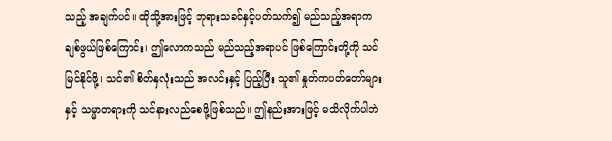သည့် အချက်ပင်။ ထိုသို့အားဖြင့် ဘုရားသခင်နှင့်ပတ်သက်၍ မည်သည့်အရာက ချစ်ဖွယ်ဖြစ်ကြောင်း၊ ဤလောကသည် မည်သည့်အရာပင် ဖြစ်ကြောင်းတို့ကို သင်မြင်နိုင်ဖို့၊ သင်၏ စိတ်နှလုံးသည် အလင်းနှင့် ပြည့်ပြီး သူ၏ နှုတ်ကပတ်တော်များနှင့် သမ္မာတရားကို သင်နားလည်စေဖို့ဖြစ်သည်။ ဤနည်းအားဖြင့် မသိလိုက်ပါဘဲ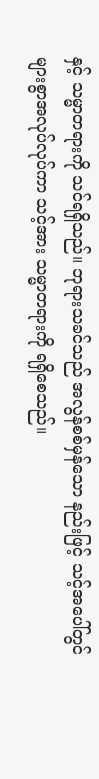နှင့် သမ္မာတရားကို သင်ရရှိသည်။ ဘုရားသခင်သည် အလွန်စစ်မှန်သော နည်းဖြင့် သင့်အပေါ်တွင် များစွာအလုပ်လုပ်ကာ သင့်အား သမ္မာတရားကို ရရှိစေသည်။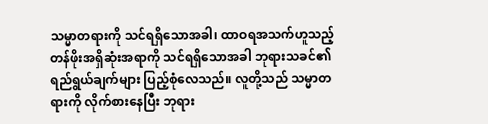သမ္မာတရားကို သင်ရရှိသောအခါ၊ ထာဝရအသက်ဟူသည့် တန်ဖိုးအရှိဆုံးအရာကို သင်ရရှိသောအခါ ဘုရားသခင်၏ ရည်ရွယ်ချက်များ ပြည့်စုံလေသည်။ လူတို့သည် သမ္မာတရားကို လိုက်စားနေပြီး ဘုရား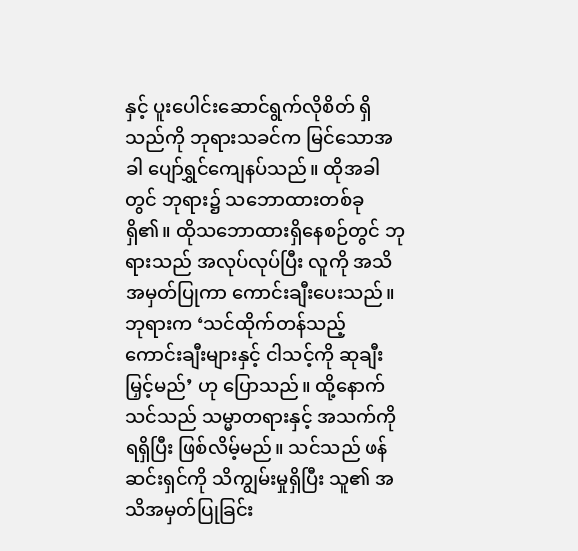နှင့် ပူးပေါင်းဆောင်ရွက်လိုစိတ် ရှိသည်ကို ဘုရားသခင်က မြင်သောအခါ ပျော်ရွှင်ကျေနပ်သည်။ ထိုအခါတွင် ဘုရား၌ သဘောထားတစ်ခု ရှိ၏။ ထိုသဘောထားရှိနေစဉ်တွင် ဘုရားသည် အလုပ်လုပ်ပြီး လူကို အသိအမှတ်ပြုကာ ကောင်းချီးပေးသည်။ ဘုရားက ‘သင်ထိုက်တန်သည့် ကောင်းချီးများနှင့် ငါသင့်ကို ဆုချီးမြှင့်မည်’ ဟု ပြောသည်။ ထို့နောက် သင်သည် သမ္မာတရားနှင့် အသက်ကို ရရှိပြီး ဖြစ်လိမ့်မည်။ သင်သည် ဖန်ဆင်းရှင်ကို သိကျွမ်းမှုရှိပြီး သူ၏ အသိအမှတ်ပြုခြင်း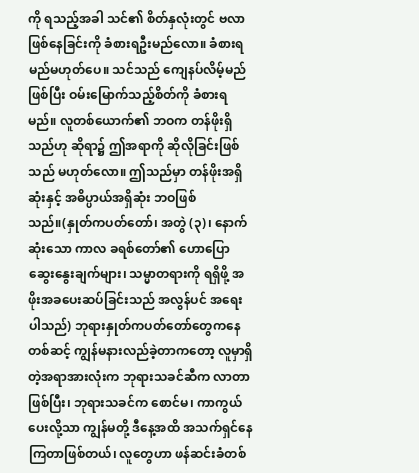ကို ရသည့်အခါ သင်၏ စိတ်နှလုံးတွင် ဗလာဖြစ်နေခြင်းကို ခံစားရဦးမည်လော။ ခံစားရမည်မဟုတ်ပေ။ သင်သည် ကျေနပ်လိမ့်မည်ဖြစ်ပြီး ဝမ်းမြောက်သည့်စိတ်ကို ခံစားရမည်။ လူတစ်ယောက်၏ ဘဝက တန်ဖိုးရှိသည်ဟု ဆိုရာ၌ ဤအရာကို ဆိုလိုခြင်းဖြစ်သည် မဟုတ်လော။ ဤသည်မှာ တန်ဖိုးအရှိဆုံးနှင့် အဓိပ္ပာယ်အရှိဆုံး ဘဝဖြစ်သည်။(နှုတ်ကပတ်တော်၊ အတွဲ (၃)၊ နောက်ဆုံးသော ကာလ ခရစ်တော်၏ ဟောပြောဆွေးနွေးချက်များ၊ သမ္မာတရားကို ရရှိဖို့ အဖိုးအခပေးဆပ်ခြင်းသည် အလွန်ပင် အရေးပါသည်) ဘုရားနှုတ်ကပတ်တော်တွေကနေတစ်ဆင့် ကျွန်မနားလည်ခဲ့တာကတော့ လူမှာရှိတဲ့အရာအားလုံးက ဘုရားသခင်ဆီက လာတာဖြစ်ပြီး၊ ဘုရားသခင်က စောင်မ၊ ကာကွယ်ပေးလို့သာ ကျွန်မတို့ ဒီနေ့အထိ အသက်ရှင်နေကြတာဖြစ်တယ်၊ လူတွေဟာ ဖန်ဆင်းခံတစ်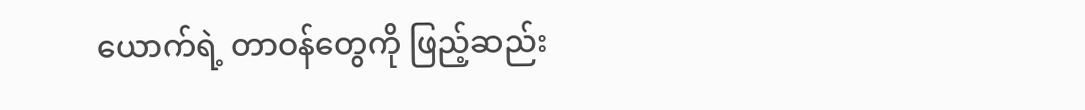ယောက်ရဲ့ တာဝန်တွေကို ဖြည့်ဆည်း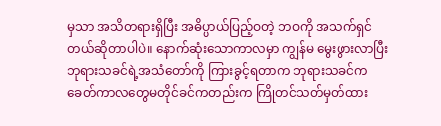မှသာ အသိတရားရှိပြီး အဓိပ္ပာယ်ပြည့်ဝတဲ့ ဘဝကို အသက်ရှင်တယ်ဆိုတာပါပဲ။ နောက်ဆုံးသောကာလမှာ ကျွန်မ မွေးဖွားလာပြီး ဘုရားသခင်ရဲ့အသံတော်ကို ကြားခွင့်ရတာက ဘုရားသခင်က ခေတ်ကာလတွေမတိုင်ခင်ကတည်းက ကြိုတင်သတ်မှတ်ထား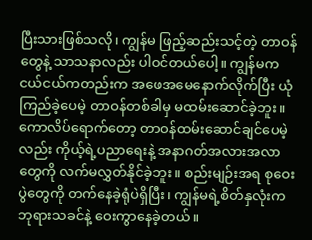ပြီးသားဖြစ်သလို၊ ကျွန်မ ဖြည့်ဆည်းသင့်တဲ့ တာဝန်တွေနဲ့ သာသနာလည်း ပါဝင်တယ်ပေါ့။ ကျွန်မက ငယ်ငယ်ကတည်းက အဖေအမေနောက်လိုက်ပြီး ယုံကြည်ခဲ့ပေမဲ့ တာဝန်တစ်ခါမှ မထမ်းဆောင်ခဲ့ဘူး။ ကောလိပ်ရောက်တော့ တာဝန်ထမ်းဆောင်ချင်ပေမဲ့လည်း ကိုယ့်ရဲ့ပညာရေးနဲ့ အနာဂတ်အလားအလာတွေကို လက်မလွှတ်နိုင်ခဲ့ဘူး။ စည်းမျဉ်းအရ စုဝေးပွဲတွေကို တက်နေခဲ့ရုံပဲရှိပြီး၊ ကျွန်မရဲ့စိတ်နှလုံးက ဘုရားသခင်နဲ့ ဝေးကွာနေခဲ့တယ်။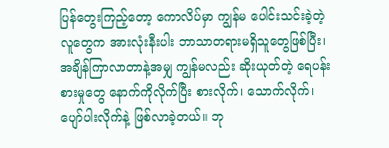ပြန်တွေးကြည့်တော့ ကောလိပ်မှာ ကျွန်မ ပေါင်းသင်းခဲ့တဲ့လူတွေက အားလုံးနီးပါး ဘာသာတရားမရှိသူတွေဖြစ်ပြီး၊ အချိန်ကြာလာတာနဲ့အမျှ ကျွန်မလည်း ဆိုးယုတ်တဲ့ ရေပန်းစားမှုတွေ နောက်ကိုလိုက်ပြီး စားလိုက်၊ သောက်လိုက်၊ ပျော်ပါးလိုက်နဲ့ ဖြစ်လာခဲ့တယ်။ ဘု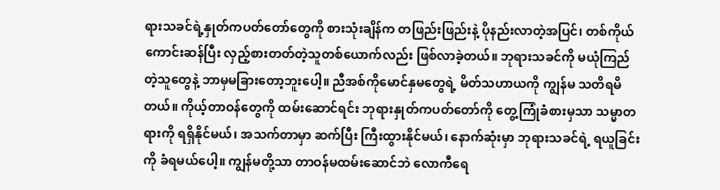ရားသခင်ရဲ့နှုတ်ကပတ်တော်တွေကို စားသုံးချိန်က တဖြည်းဖြည်းနဲ့ ပိုနည်းလာတဲ့အပြင်၊ တစ်ကိုယ်ကောင်းဆန်ပြီး လှည့်စားတတ်တဲ့သူတစ်ယောက်လည်း ဖြစ်လာခဲ့တယ်။ ဘုရားသခင်ကို မယုံကြည်တဲ့သူတွေနဲ့ ဘာမှမခြားတော့ဘူးပေါ့။ ညီအစ်ကိုမောင်နှမတွေရဲ့ မိတ်သဟာယကို ကျွန်မ သတိရမိတယ်။ ကိုယ့်တာဝန်တွေကို ထမ်းဆောင်ရင်း ဘုရားနှုတ်ကပတ်တော်ကို တွေ့ကြုံခံစားမှသာ သမ္မာတရားကို ရရှိနိုင်မယ်၊ အသက်တာမှာ ဆက်ပြီး ကြီးထွားနိုင်မယ်၊ နောက်ဆုံးမှာ ဘုရားသခင်ရဲ့ ရယူခြင်းကို ခံရမယ်ပေါ့။ ကျွန်မတို့သာ တာဝန်မထမ်းဆောင်ဘဲ လောကီရေ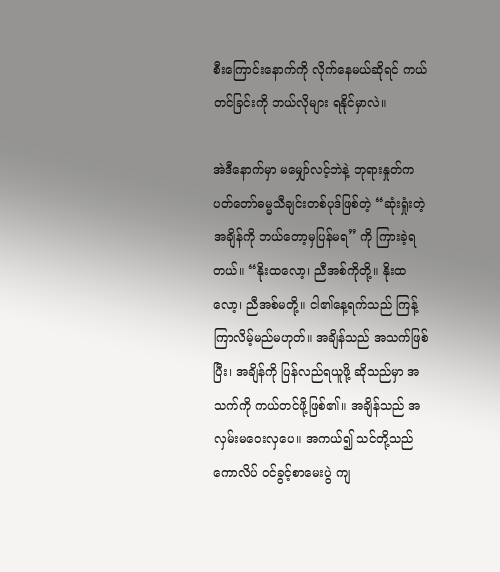စီးကြောင်းနောက်ကို လိုက်နေမယ်ဆိုရင် ကယ်တင်ခြင်းကို ဘယ်လိုများ ရနိုင်မှာလဲ။

အဲဒီနောက်မှာ မမျှော်လင့်ဘဲနဲ့ ဘုရားနှုတ်ကပတ်တော်ဓမ္မသီချင်းတစ်ပုဒ်ဖြစ်တဲ့ “ဆုံးရှုံးတဲ့အချိန်ကို ဘယ်တော့မှပြန်မရ” ကို ကြားခဲ့ရတယ်။ “နိုးထလော့၊ ညီအစ်ကိုတို့။ နိုးထလော့၊ ညီအစ်မတို့။ ငါ၏နေ့ရက်သည် ကြန့်ကြာလိမ့်မည်မဟုတ်။ အချိန်သည် အသက်ဖြစ်ပြီး၊ အချိန်ကို ပြန်လည်ရယူဖို့ ဆိုသည်မှာ အသက်ကို ကယ်တင်ဖို့ဖြစ်၏။ အချိန်သည် အလှမ်းမဝေးလှပေ။ အကယ်၍ သင်တို့သည် ကောလိပ် ဝင်ခွင့်စာမေးပွဲ ကျ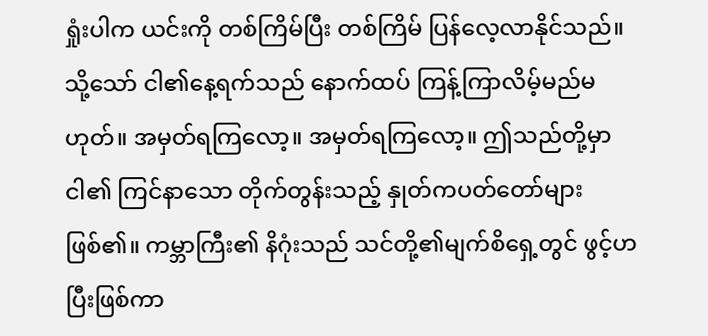ရှုံးပါက ယင်းကို တစ်ကြိမ်ပြီး တစ်ကြိမ် ပြန်လေ့လာနိုင်သည်။ သို့သော် ငါ၏နေ့ရက်သည် နောက်ထပ် ကြန့်ကြာလိမ့်မည်မဟုတ်။ အမှတ်ရကြလော့။ အမှတ်ရကြလော့။ ဤသည်တို့မှာ ငါ၏ ကြင်နာသော တိုက်တွန်းသည့် နှုတ်ကပတ်တော်များဖြစ်၏။ ကမ္ဘာကြီး၏ နိဂုံးသည် သင်တို့၏မျက်စိရှေ့တွင် ဖွင့်ဟပြီးဖြစ်ကာ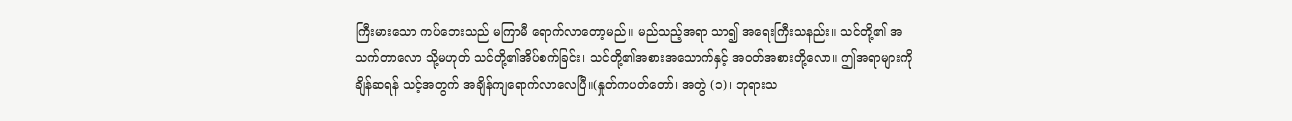ကြီးမားသော ကပ်ဘေးသည် မကြာမီ ရောက်လာတော့မည်။ မည်သည့်အရာ သာ၍ အရေးကြီးသနည်း။ သင်တို့၏ အသက်တာလော သို့မဟုတ် သင်တို့၏အိပ်စက်ခြင်း၊ သင်တို့၏အစားအသောက်နှင့် အဝတ်အစားတို့လော။ ဤအရာများကို ချိန်ဆရန် သင့်အတွက် အချိန်ကျရောက်လာလေပြီ။(နှုတ်ကပတ်တော်၊ အတွဲ (၁)၊ ဘုရားသ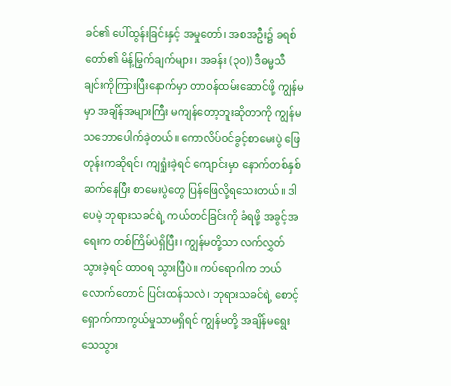ခင်၏ ပေါ်ထွန်းခြင်းနှင့် အမှုတော်၊ အစအဦး၌ ခရစ်တော်၏ မိန့်မြွက်ချက်များ၊ အခန်း (၃၀)) ဒီဓမ္မသီချင်းကိုကြားပြီးနောက်မှာ တာဝန်ထမ်းဆောင်ဖို့ ကျွန်မမှာ အချိန်အများကြီး မကျန်တော့ဘူးဆိုတာကို ကျွန်မ သဘောပေါက်ခဲ့တယ်။ ကောလိပ်ဝင်ခွင့်စာမေးပွဲ ဖြေတုန်းကဆိုရင်၊ ကျရှုံးခဲ့ရင် ကျောင်းမှာ နောက်တစ်နှစ်ဆက်နေပြီး စာမေးပွဲတွေ ပြန်ဖြေလို့ရသေးတယ်။ ဒါပေမဲ့ ဘုရားသခင်ရဲ့ ကယ်တင်ခြင်းကို ခံရဖို့ အခွင့်အရေးက တစ်ကြိမ်ပဲရှိပြီး၊ ကျွန်မတို့သာ လက်လွှတ်သွားခဲ့ရင် ထာဝရ သွားပြီပဲ။ ကပ်ရောဂါက ဘယ်လောက်တောင် ပြင်းထန်သလဲ၊ ဘုရားသခင်ရဲ့ စောင့်ရှောက်ကာကွယ်မှုသာမရှိရင် ကျွန်မတို့ အချိန်မရွေး သေသွား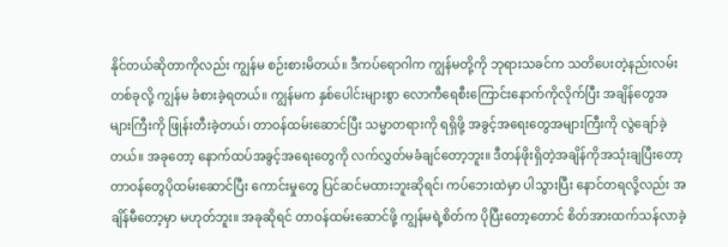နိုင်တယ်ဆိုတာကိုလည်း ကျွန်မ စဉ်းစားမိတယ်။ ဒီကပ်ရောဂါက ကျွန်မတို့ကို ဘုရားသခင်က သတိပေးတဲ့နည်းလမ်းတစ်ခုလို့ ကျွန်မ ခံစားခဲ့ရတယ်။ ကျွန်မက နှစ်ပေါင်းများစွာ လောကီရေစီးကြောင်းနောက်ကိုလိုက်ပြီး အချိန်တွေအများကြီးကို ဖြုန်းတီးခဲ့တယ်၊ တာဝန်ထမ်းဆောင်ပြီး သမ္မာတရားကို ရရှိဖို့ အခွင့်အရေးတွေအများကြီးကို လွဲချော်ခဲ့တယ်။ အခုတော့ နောက်ထပ်အခွင့်အရေးတွေကို လက်လွှတ်မခံချင်တော့ဘူး။ ဒီတန်ဖိုးရှိတဲ့အချိန်ကိုအသုံးချပြီးတော့ တာဝန်တွေပိုထမ်းဆောင်ပြီး ကောင်းမှုတွေ ပြင်ဆင်မထားဘူးဆိုရင်၊ ကပ်ဘေးထဲမှာ ပါသွားပြီး နောင်တရလို့လည်း အချိန်မီတော့မှာ မဟုတ်ဘူး။ အခုဆိုရင် တာဝန်ထမ်းဆောင်ဖို့ ကျွန်မရဲ့စိတ်က ပိုပြီးတော့တောင် စိတ်အားထက်သန်လာခဲ့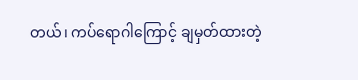တယ်၊ ကပ်ရောဂါကြောင့် ချမှတ်ထားတဲ့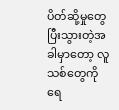ပိတ်ဆို့မှုတွေ ပြီးသွားတဲ့အခါမှာတော့ လူသစ်တွေကို ရေ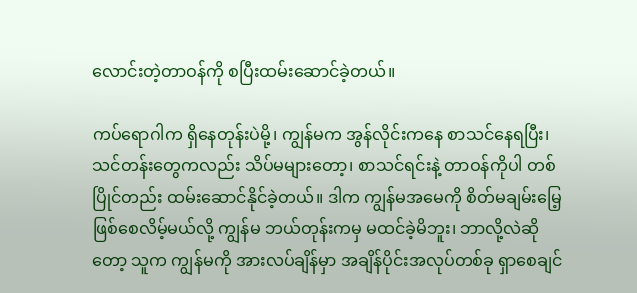လောင်းတဲ့တာဝန်ကို စပြီးထမ်းဆောင်ခဲ့တယ်။

ကပ်ရောဂါက ရှိနေတုန်းပဲမို့၊ ကျွန်မက အွန်လိုင်းကနေ စာသင်နေရပြီး၊ သင်တန်းတွေကလည်း သိပ်မများတော့၊ စာသင်ရင်းနဲ့ တာဝန်ကိုပါ တစ်ပြိုင်တည်း ထမ်းဆောင်နိုင်ခဲ့တယ်။ ဒါက ကျွန်မအမေကို စိတ်မချမ်းမြေ့ဖြစ်စေလိမ့်မယ်လို့ ကျွန်မ ဘယ်တုန်းကမှ မထင်ခဲ့မိဘူး၊ ဘာလို့လဲဆိုတော့ သူက ကျွန်မကို အားလပ်ချိန်မှာ အချိန်ပိုင်းအလုပ်တစ်ခု ရှာစေချင်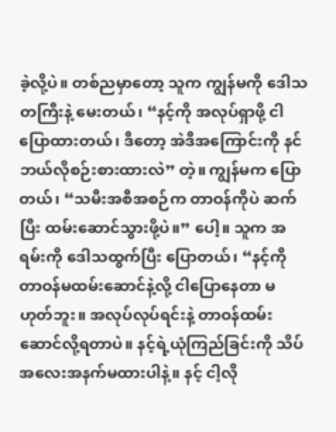ခဲ့လို့ပဲ။ တစ်ညမှာတော့ သူက ကျွန်မကို ဒေါသတကြီးနဲ့ မေးတယ်၊ “နင့်ကို အလုပ်ရှာဖို့ ငါပြောထားတယ်၊ ဒီတော့ အဲဒီအကြောင်းကို နင် ဘယ်လိုစဉ်းစားထားလဲ” တဲ့။ ကျွန်မက ပြောတယ်၊ “သမီးအစီအစဉ်က တာဝန်ကိုပဲ ဆက်ပြီး ထမ်းဆောင်သွားဖို့ပဲ။” ပေါ့။ သူက အရမ်းကို ဒေါသထွက်ပြီး ပြောတယ်၊ “နင့်ကို တာဝန်မထမ်းဆောင်နဲ့လို့ ငါပြောနေတာ မဟုတ်ဘူး။ အလုပ်လုပ်ရင်းနဲ့ တာဝန်ထမ်းဆောင်လို့ရတာပဲ။ နင့်ရဲ့ယုံကြည်ခြင်းကို သိပ်အလေးအနက်မထားပါနဲ့။ နင့် ငါ့လို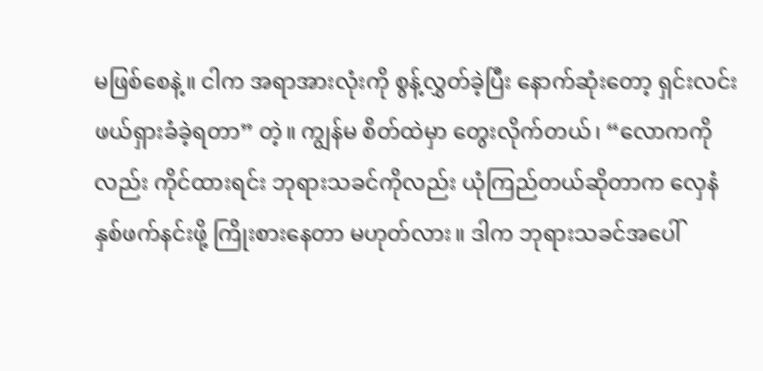မဖြစ်စေနဲ့။ ငါက အရာအားလုံးကို စွန့်လွှတ်ခဲ့ပြီး နောက်ဆုံးတော့ ရှင်းလင်းဖယ်ရှားခံခဲ့ရတာ” တဲ့။ ကျွန်မ စိတ်ထဲမှာ တွေးလိုက်တယ်၊ “လောကကိုလည်း ကိုင်ထားရင်း ဘုရားသခင်ကိုလည်း ယုံကြည်တယ်ဆိုတာက လှေနံနှစ်ဖက်နင်းဖို့ ကြိုးစားနေတာ မဟုတ်လား။ ဒါက ဘုရားသခင်အပေါ်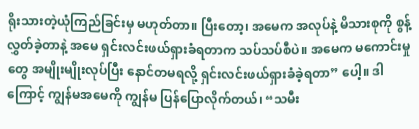ရိုးသားတဲ့ယုံကြည်ခြင်းမှ မဟုတ်တာ။ ပြီးတော့၊ အမေက အလုပ်နဲ့ မိသားစုကို စွန့်လွှတ်ခဲ့တာနဲ့ အမေ ရှင်းလင်းဖယ်ရှားခံရတာက သပ်သပ်စီပဲ။ အမေက မကောင်းမှုတွေ အမျိုးမျိုးလုပ်ပြီး နောင်တမရလို့ ရှင်းလင်းဖယ်ရှားခံခဲ့ရတာ” ပေါ့။ ဒါကြောင့် ကျွန်မအမေကို ကျွန်မ ပြန်ပြောလိုက်တယ်၊ “သမီး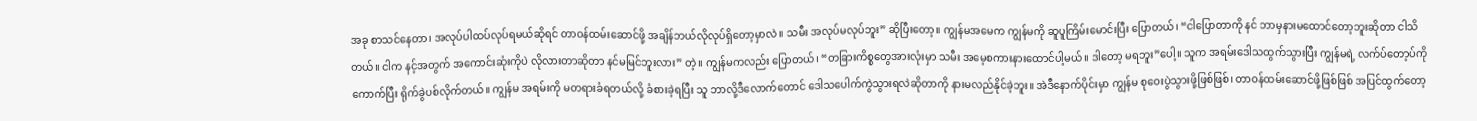အခု စာသင်နေတာ၊ အလုပ်ပါထပ်လုပ်ရမယ်ဆိုရင် တာဝန်ထမ်းဆောင်ဖို့ အချိန်ဘယ်လိုလုပ်ရှိတော့မှာလဲ။ သမီး အလုပ်မလုပ်ဘူး” ဆိုပြီးတော့။ ကျွန်မအမေက ကျွန်မကို ဆူပူကြိမ်းမောင်းပြီး ပြောတယ်၊ “ငါပြောတာကို နင် ဘာမှနားမထောင်တော့ဘူးဆိုတာ ငါသိတယ်။ ငါက နင့်အတွက် အကောင်းဆုံးကိုပဲ လိုလားတာဆိုတာ နင်မမြင်ဘူးလား” တဲ့။ ကျွန်မကလည်း ပြောတယ်၊ “တခြားကိစ္စတွေအားလုံးမှာ သမီး အမေ့စကားနားထောင်ပါ့မယ်။ ဒါတော့ မရဘူး”ပေါ့။ သူက အရမ်းဒေါသထွက်သွားပြီး ကျွန်မရဲ့ လက်ပ်တော့ပ်ကို ကောက်ပြီး ရိုက်ခွဲပစ်လိုက်တယ်။ ကျွန်မ အရမ်းကို မတရားခံရတယ်လို့ ခံစားခဲ့ရပြီး သူ ဘာလို့ဒီလောက်တောင် ဒေါသပေါက်ကွဲသွားရလဲဆိုတာကို နားမလည်နိုင်ခဲ့ဘူး။ အဲဒီနောက်ပိုင်းမှာ ကျွန်မ စုဝေးပွဲသွားဖို့ဖြစ်ဖြစ်၊ တာဝန်ထမ်းဆောင်ဖို့ဖြစ်ဖြစ် အပြင်ထွက်တော့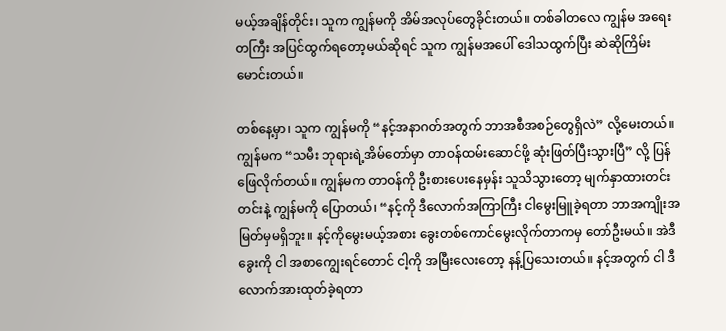မယ့်အချိန်တိုင်း၊ သူက ကျွန်မကို အိမ်အလုပ်တွေခိုင်းတယ်။ တစ်ခါတလေ ကျွန်မ အရေးတကြီး အပြင်ထွက်ရတော့မယ်ဆိုရင် သူက ကျွန်မအပေါ် ဒေါသထွက်ပြီး ဆဲဆိုကြိမ်းမောင်းတယ်။

တစ်နေ့မှာ၊ သူက ကျွန်မကို “နင့်အနာဂတ်အတွက် ဘာအစီအစဉ်တွေရှိလဲ” လို့မေးတယ်။ ကျွန်မက “သမီး ဘုရားရဲ့အိမ်တော်မှာ တာဝန်ထမ်းဆောင်ဖို့ ဆုံးဖြတ်ပြီးသွားပြီ” လို့ ပြန်ဖြေလိုက်တယ်။ ကျွန်မက တာဝန်ကို ဦးစားပေးနေမှန်း သူသိသွားတော့ မျက်နှာထားတင်းတင်းနဲ့ ကျွန်မကို ပြောတယ်၊ “နင့်ကို ဒီလောက်အကြာကြီး ငါမွေးမြူခဲ့ရတာ ဘာအကျိုးအမြတ်မှမရှိဘူး။ နင့်ကိုမွေးမယ့်အစား ခွေးတစ်ကောင်မွေးလိုက်တာကမှ တော်ဦးမယ်။ အဲဒီခွေးကို ငါ အစာကျွေးရင်တောင် ငါ့ကို အမြီးလေးတော့ နန့်ပြသေးတယ်။ နင့်အတွက် ငါ ဒီလောက်အားထုတ်ခဲ့ရတာ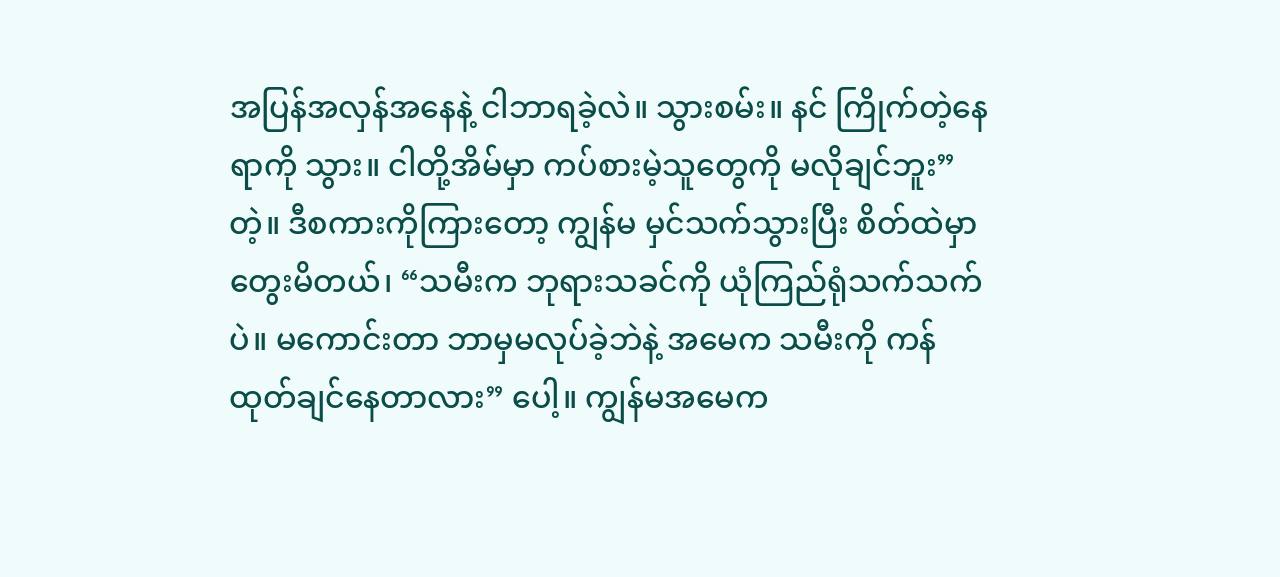အပြန်အလှန်အနေနဲ့ ငါဘာရခဲ့လဲ။ သွားစမ်း။ နင် ကြိုက်တဲ့နေရာကို သွား။ ငါတို့အိမ်မှာ ကပ်စားမဲ့သူတွေကို မလိုချင်ဘူး” တဲ့။ ဒီစကားကိုကြားတော့ ကျွန်မ မှင်သက်သွားပြီး စိတ်ထဲမှာတွေးမိတယ်၊ “သမီးက ဘုရားသခင်ကို ယုံကြည်ရုံသက်သက်ပဲ။ မကောင်းတာ ဘာမှမလုပ်ခဲ့ဘဲနဲ့ အမေက သမီးကို ကန်ထုတ်ချင်နေတာလား” ပေါ့။ ကျွန်မအမေက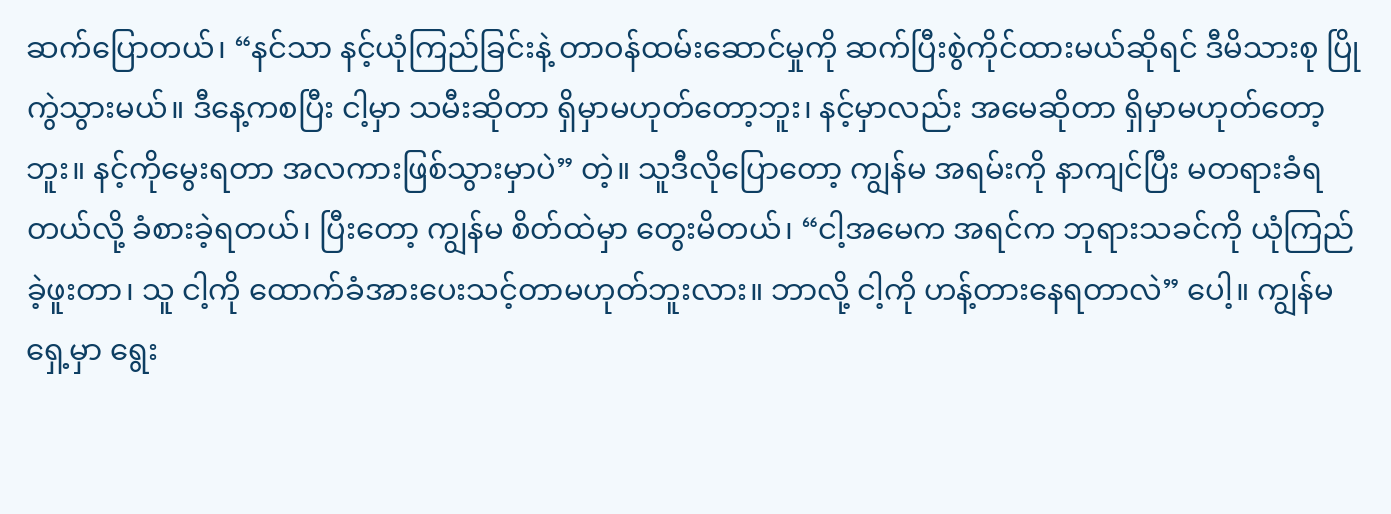ဆက်ပြောတယ်၊ “နင်သာ နင့်ယုံကြည်ခြင်းနဲ့ တာဝန်ထမ်းဆောင်မှုကို ဆက်ပြီးစွဲကိုင်ထားမယ်ဆိုရင် ဒီမိသားစု ပြိုကွဲသွားမယ်။ ဒီနေ့ကစပြီး ငါ့မှာ သမီးဆိုတာ ရှိမှာမဟုတ်တော့ဘူး၊ နင့်မှာလည်း အမေဆိုတာ ရှိမှာမဟုတ်တော့ဘူး။ နင့်ကိုမွေးရတာ အလကားဖြစ်သွားမှာပဲ” တဲ့။ သူဒီလိုပြောတော့ ကျွန်မ အရမ်းကို နာကျင်ပြီး မတရားခံရတယ်လို့ ခံစားခဲ့ရတယ်၊ ပြီးတော့ ကျွန်မ စိတ်ထဲမှာ တွေးမိတယ်၊ “ငါ့အမေက အရင်က ဘုရားသခင်ကို ယုံကြည်ခဲ့ဖူးတာ၊ သူ ငါ့ကို ထောက်ခံအားပေးသင့်တာမဟုတ်ဘူးလား။ ဘာလို့ ငါ့ကို ဟန့်တားနေရတာလဲ” ပေါ့။ ကျွန်မရှေ့မှာ ရွေး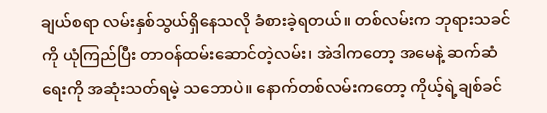ချယ်စရာ လမ်းနှစ်သွယ်ရှိနေသလို ခံစားခဲ့ရတယ်။ တစ်လမ်းက ဘုရားသခင်ကို ယုံကြည်ပြီး တာဝန်ထမ်းဆောင်တဲ့လမ်း၊ အဲဒါကတော့ အမေနဲ့ ဆက်ဆံရေးကို အဆုံးသတ်ရမဲ့ သဘောပဲ။ နောက်တစ်လမ်းကတော့ ကိုယ့်ရဲ့ချစ်ခင်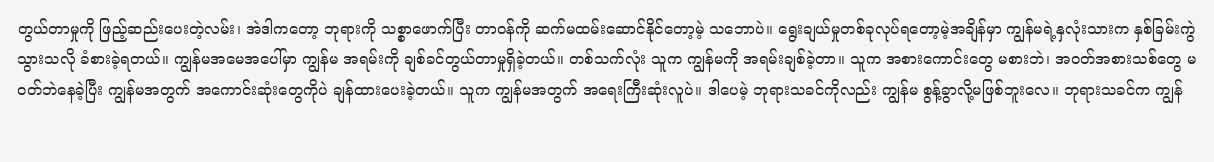တွယ်တာမှုကို ဖြည့်ဆည်းပေးတဲ့လမ်း၊ အဲဒါကတော့ ဘုရားကို သစ္စာဖောက်ပြီး တာဝန်ကို ဆက်မထမ်းဆောင်နိုင်တော့မဲ့ သဘောပဲ။ ရွေးချယ်မှုတစ်ခုလုပ်ရတော့မဲ့အချိန်မှာ ကျွန်မရဲ့နှလုံးသားက နှစ်ခြမ်းကွဲသွားသလို ခံစားခဲ့ရတယ်။ ကျွန်မအမေအပေါ်မှာ ကျွန်မ အရမ်းကို ချစ်ခင်တွယ်တာမှုရှိခဲ့တယ်။ တစ်သက်လုံး သူက ကျွန်မကို အရမ်းချစ်ခဲ့တာ။ သူက အစားကောင်းတွေ မစားဘဲ၊ အဝတ်အစားသစ်တွေ မဝတ်ဘဲနေခဲ့ပြီး ကျွန်မအတွက် အကောင်းဆုံးတွေကိုပဲ ချန်ထားပေးခဲ့တယ်။ သူက ကျွန်မအတွက် အရေးကြီးဆုံးလူပဲ။ ဒါပေမဲ့ ဘုရားသခင်ကိုလည်း ကျွန်မ စွန့်ခွာလို့မဖြစ်ဘူးလေ။ ဘုရားသခင်က ကျွန်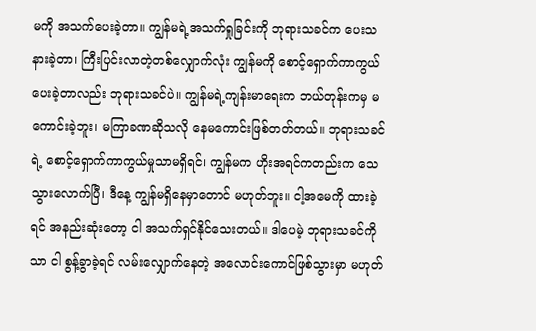မကို အသက်ပေးခဲ့တာ။ ကျွန်မရဲ့အသက်ရှုခြင်းကို ဘုရားသခင်က ပေးသနားခဲ့တာ၊ ကြီးပြင်းလာတဲ့တစ်လျှောက်လုံး ကျွန်မကို စောင့်ရှောက်ကာကွယ်ပေးခဲ့တာလည်း ဘုရားသခင်ပဲ။ ကျွန်မရဲ့ကျန်းမာရေးက ဘယ်တုန်းကမှ မကောင်းခဲ့ဘူး၊ မကြာခဏဆိုသလို နေမကောင်းဖြစ်တတ်တယ်။ ဘုရားသခင်ရဲ့ စောင့်ရှောက်ကာကွယ်မှုသာမရှိရင်၊ ကျွန်မက ဟိုးအရင်ကတည်းက သေသွားလောက်ပြီ၊ ဒီနေ့ ကျွန်မရှိနေမှာတောင် မဟုတ်ဘူး။ ငါ့အမေကို ထားခဲ့ရင် အနည်းဆုံးတော့ ငါ အသက်ရှင်နိုင်သေးတယ်။ ဒါပေမဲ့ ဘုရားသခင်ကိုသာ ငါ စွန့်ခွာခဲ့ရင် လမ်းလျှောက်နေတဲ့ အလောင်းကောင်ဖြစ်သွားမှာ မဟုတ်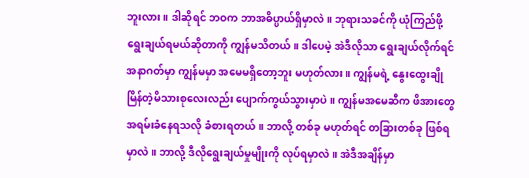ဘူးလား။ ဒါဆိုရင် ဘဝက ဘာအဓိပ္ပာယ်ရှိမှာလဲ။ ဘုရားသခင်ကို ယုံကြည်ဖို့ ရွေးချယ်ရမယ်ဆိုတာကို ကျွန်မသိတယ်။ ဒါပေမဲ့ အဲဒီလိုသာ ရွေးချယ်လိုက်ရင် အနာဂတ်မှာ ကျွန်မမှာ အမေမရှိတော့ဘူး မဟုတ်လား။ ကျွန်မရဲ့ နွေးထွေးချိုမြိန်တဲ့မိသားစုလေးလည်း ပျောက်ကွယ်သွားမှာပဲ။ ကျွန်မအမေဆီက ဖိအားတွေ အရမ်းခံနေရသလို ခံစားရတယ်။ ဘာလို့ တစ်ခု မဟုတ်ရင် တခြားတစ်ခု ဖြစ်ရမှာလဲ။ ဘာလို့ ဒီလိုရွေးချယ်မှုမျိုးကို လုပ်ရမှာလဲ။ အဲဒီအချိန်မှာ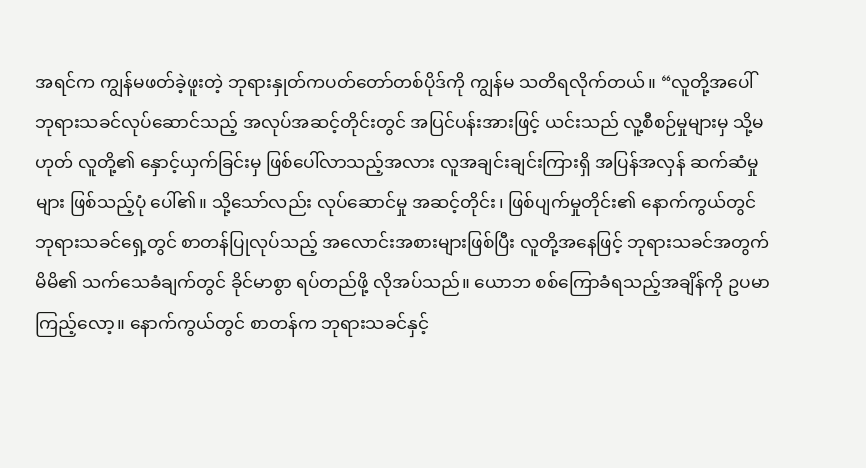အရင်က ကျွန်မဖတ်ခဲ့ဖူးတဲ့ ဘုရားနှုတ်ကပတ်တော်တစ်ပိုဒ်ကို ကျွန်မ သတိရလိုက်တယ်။ “လူတို့အပေါ် ဘုရားသခင်လုပ်ဆောင်သည့် အလုပ်အဆင့်တိုင်းတွင် အပြင်ပန်းအားဖြင့် ယင်းသည် လူ့စီစဉ်မှုများမှ သို့မဟုတ် လူတို့၏ နှောင့်ယှက်ခြင်းမှ ဖြစ်ပေါ်လာသည့်အလား လူအချင်းချင်းကြားရှိ အပြန်အလှန် ဆက်ဆံမှုများ ဖြစ်သည့်ပုံ ပေါ်၏။ သို့သော်လည်း လုပ်ဆောင်မှု အဆင့်တိုင်း၊ ဖြစ်ပျက်မှုတိုင်း၏ နောက်ကွယ်တွင် ဘုရားသခင်ရှေ့တွင် စာတန်ပြုလုပ်သည့် အလောင်းအစားများဖြစ်ပြီး လူတို့အနေဖြင့် ဘုရားသခင်အတွက် မိမိ၏ သက်သေခံချက်တွင် ခိုင်မာစွာ ရပ်တည်ဖို့ လိုအပ်သည်။ ယောဘ စစ်ကြောခံရသည့်အချိန်ကို ဥပမာ ကြည့်လော့။ နောက်ကွယ်တွင် စာတန်က ဘုရားသခင်နှင့်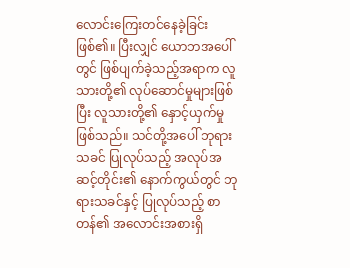လောင်းကြေးတင်နေခဲ့ခြင်း ဖြစ်၏။ ပြီးလျှင် ယောဘအပေါ်တွင် ဖြစ်ပျက်ခဲ့သည့်အရာက လူသားတို့၏ လုပ်ဆောင်မှုများဖြစ်ပြီး လူသားတို့၏ နှောင့်ယှက်မှု ဖြစ်သည်။ သင်တို့အပေါ် ဘုရားသခင် ပြုလုပ်သည့် အလုပ်အဆင့်တိုင်း၏ နောက်ကွယ်တွင် ဘုရားသခင်နှင့် ပြုလုပ်သည့် စာတန်၏ အလောင်းအစားရှိ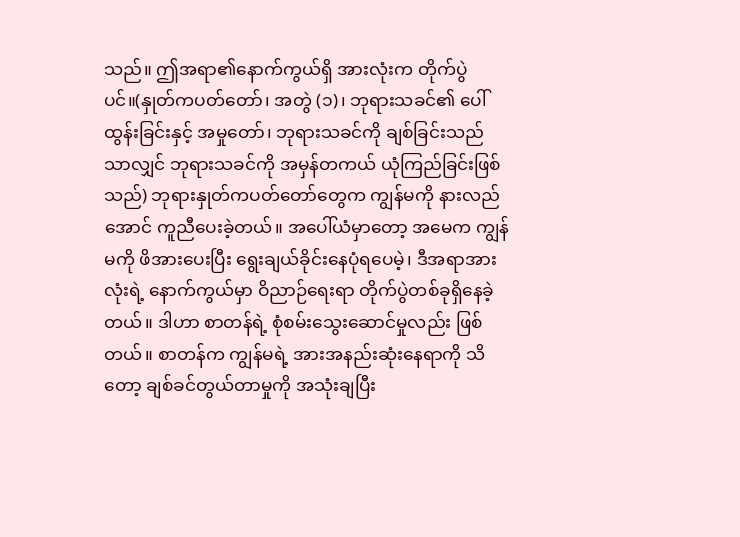သည်။ ဤအရာ၏နောက်ကွယ်ရှိ အားလုံးက တိုက်ပွဲပင်။(နှုတ်ကပတ်တော်၊ အတွဲ (၁)၊ ဘုရားသခင်၏ ပေါ်ထွန်းခြင်းနှင့် အမှုတော်၊ ဘုရားသခင်ကို ချစ်ခြင်းသည်သာလျှင် ဘုရားသခင်ကို အမှန်တကယ် ယုံကြည်ခြင်းဖြစ်သည်) ဘုရားနှုတ်ကပတ်တော်တွေက ကျွန်မကို နားလည်အောင် ကူညီပေးခဲ့တယ်။ အပေါ်ယံမှာတော့ အမေက ကျွန်မကို ဖိအားပေးပြီး ရွေးချယ်ခိုင်းနေပုံရပေမဲ့၊ ဒီအရာအားလုံးရဲ့ နောက်ကွယ်မှာ ဝိညာဉ်ရေးရာ တိုက်ပွဲတစ်ခုရှိနေခဲ့တယ်။ ဒါဟာ စာတန်ရဲ့ စုံစမ်းသွေးဆောင်မှုလည်း ဖြစ်တယ်။ စာတန်က ကျွန်မရဲ့ အားအနည်းဆုံးနေရာကို သိတော့ ချစ်ခင်တွယ်တာမှုကို အသုံးချပြီး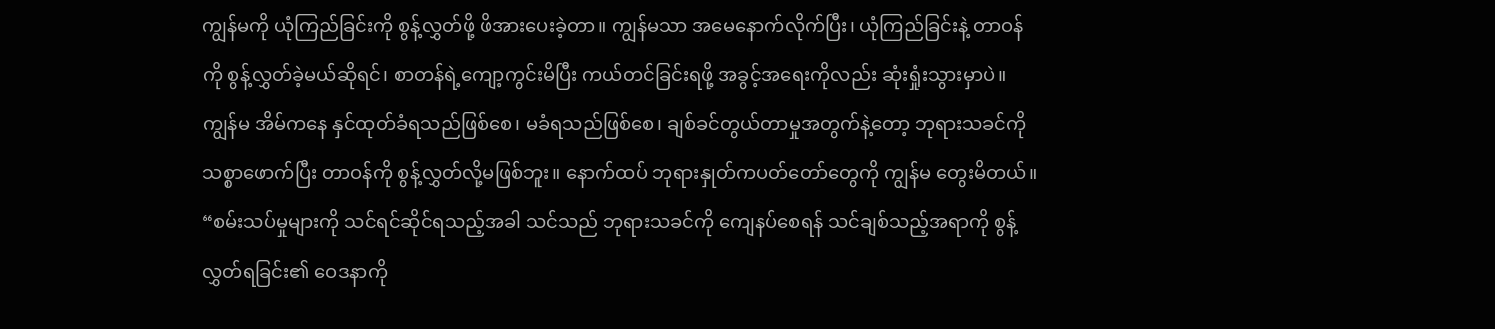ကျွန်မကို ယုံကြည်ခြင်းကို စွန့်လွှတ်ဖို့ ဖိအားပေးခဲ့တာ။ ကျွန်မသာ အမေနောက်လိုက်ပြီး၊ ယုံကြည်ခြင်းနဲ့ တာဝန်ကို စွန့်လွှတ်ခဲ့မယ်ဆိုရင်၊ စာတန်ရဲ့ကျော့ကွင်းမိပြီး ကယ်တင်ခြင်းရဖို့ အခွင့်အရေးကိုလည်း ဆုံးရှုံးသွားမှာပဲ။ ကျွန်မ အိမ်ကနေ နှင်ထုတ်ခံရသည်ဖြစ်စေ၊ မခံရသည်ဖြစ်စေ၊ ချစ်ခင်တွယ်တာမှုအတွက်နဲ့တော့ ဘုရားသခင်ကို သစ္စာဖောက်ပြီး တာဝန်ကို စွန့်လွှတ်လို့မဖြစ်ဘူး။ နောက်ထပ် ဘုရားနှုတ်ကပတ်တော်တွေကို ကျွန်မ တွေးမိတယ်။ “စမ်းသပ်မှုများကို သင်ရင်ဆိုင်ရသည့်အခါ သင်သည် ဘုရားသခင်ကို ကျေနပ်စေရန် သင်ချစ်သည့်အရာကို စွန့်လွှတ်ရခြင်း၏ ဝေဒနာကို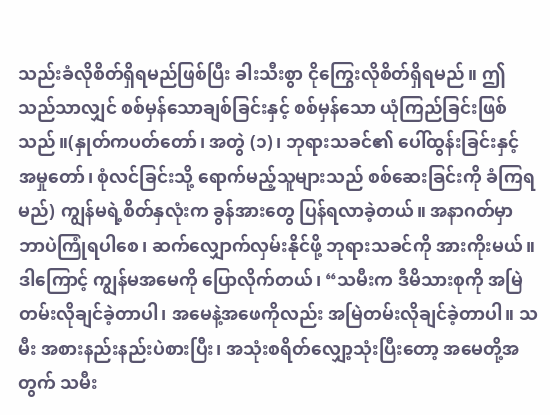သည်းခံလိုစိတ်ရှိရမည်ဖြစ်ပြီး ခါးသီးစွာ ငိုကြွေးလိုစိတ်ရှိရမည်။ ဤသည်သာလျှင် စစ်မှန်သောချစ်ခြင်းနှင့် စစ်မှန်သော ယုံကြည်ခြင်းဖြစ်သည်။(နှုတ်ကပတ်တော်၊ အတွဲ (၁)၊ ဘုရားသခင်၏ ပေါ်ထွန်းခြင်းနှင့် အမှုတော်၊ စုံလင်ခြင်းသို့ ရောက်မည့်သူများသည် စစ်ဆေးခြင်းကို ခံကြရမည်) ကျွန်မရဲ့စိတ်နှလုံးက ခွန်အားတွေ ပြန်ရလာခဲ့တယ်။ အနာဂတ်မှာ ဘာပဲကြုံရပါစေ၊ ဆက်လျှောက်လှမ်းနိုင်ဖို့ ဘုရားသခင်ကို အားကိုးမယ်။ ဒါကြောင့် ကျွန်မအမေကို ပြောလိုက်တယ်၊ “သမီးက ဒီမိသားစုကို အမြဲတမ်းလိုချင်ခဲ့တာပါ၊ အမေနဲ့အဖေကိုလည်း အမြဲတမ်းလိုချင်ခဲ့တာပါ။ သမီး အစားနည်းနည်းပဲစားပြီး၊ အသုံးစရိတ်လျှော့သုံးပြီးတော့ အမေတို့အတွက် သမီး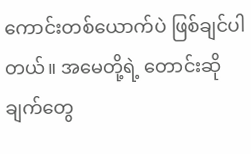ကောင်းတစ်ယောက်ပဲ ဖြစ်ချင်ပါတယ်။ အမေတို့ရဲ့ တောင်းဆိုချက်တွေ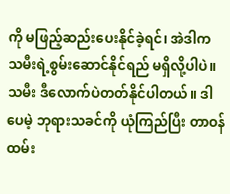ကို မဖြည့်ဆည်းပေးနိုင်ခဲ့ရင်၊ အဲဒါက သမီးရဲ့စွမ်းဆောင်နိုင်ရည် မရှိလို့ပါပဲ။ သမီး ဒီလောက်ပဲတတ်နိုင်ပါတယ်။ ဒါပေမဲ့ ဘုရားသခင်ကို ယုံကြည်ပြီး တာဝန်ထမ်း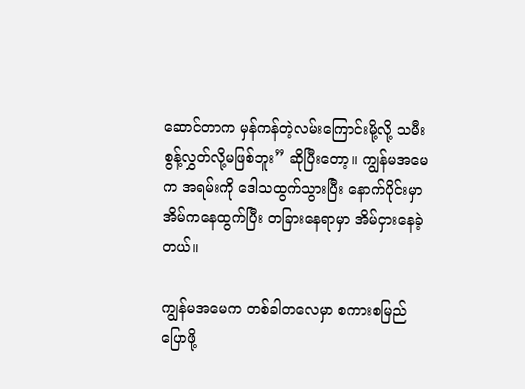ဆောင်တာက မှန်ကန်တဲ့လမ်းကြောင်းမို့လို့ သမီး စွန့်လွှတ်လို့မဖြစ်ဘူး” ဆိုပြီးတော့။ ကျွန်မအမေက အရမ်းကို ဒေါသထွက်သွားပြီး နောက်ပိုင်းမှာ အိမ်ကနေထွက်ပြီး တခြားနေရာမှာ အိမ်ငှားနေခဲ့တယ်။

ကျွန်မအမေက တစ်ခါတလေမှာ စကားစမြည်ပြောဖို့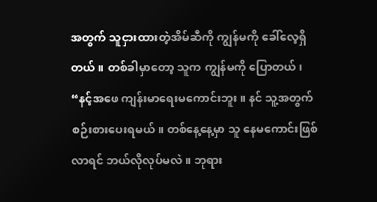အတွက် သူငှားထားတဲ့အိမ်ဆီကို ကျွန်မကို ခေါ်လေ့ရှိတယ်။ တစ်ခါမှာတော့ သူက ကျွန်မကို ပြောတယ်၊ “နင့်အဖေ ကျန်းမာရေးမကောင်းဘူး။ နင် သူ့အတွက် စဉ်းစားပေးရမယ်။ တစ်နေ့နေ့မှာ သူ နေမကောင်းဖြစ်လာရင် ဘယ်လိုလုပ်မလဲ။ ဘုရား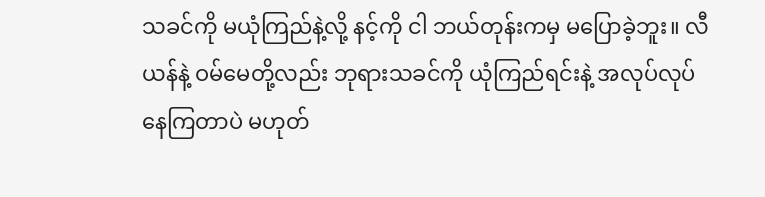သခင်ကို မယုံကြည်နဲ့လို့ နင့်ကို ငါ ဘယ်တုန်းကမှ မပြောခဲ့ဘူး။ လီယန်နဲ့ ဝမ်မေတို့လည်း ဘုရားသခင်ကို ယုံကြည်ရင်းနဲ့ အလုပ်လုပ်နေကြတာပဲ မဟုတ်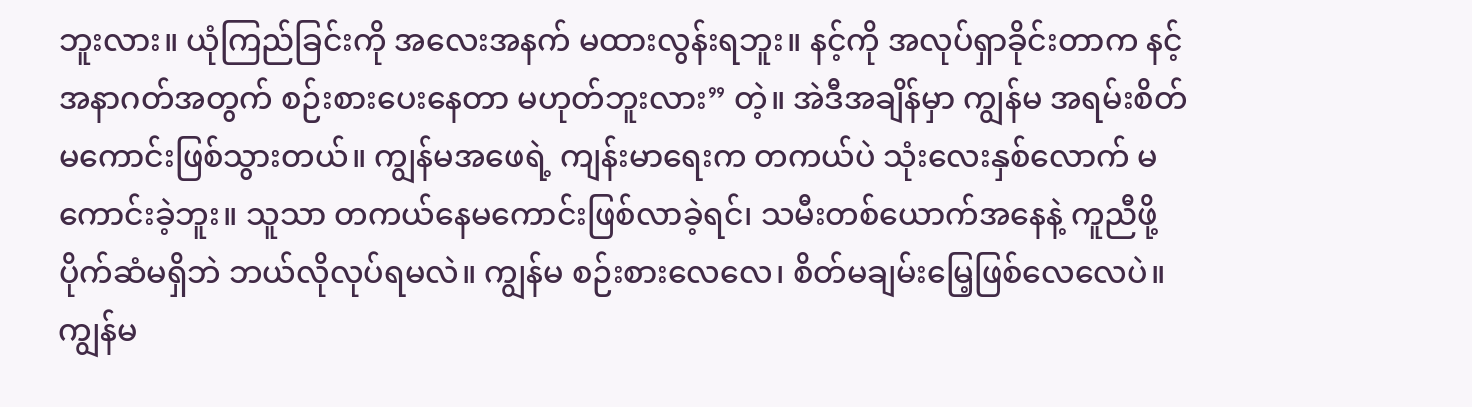ဘူးလား။ ယုံကြည်ခြင်းကို အလေးအနက် မထားလွန်းရဘူး။ နင့်ကို အလုပ်ရှာခိုင်းတာက နင့်အနာဂတ်အတွက် စဉ်းစားပေးနေတာ မဟုတ်ဘူးလား” တဲ့။ အဲဒီအချိန်မှာ ကျွန်မ အရမ်းစိတ်မကောင်းဖြစ်သွားတယ်။ ကျွန်မအဖေရဲ့ ကျန်းမာရေးက တကယ်ပဲ သုံးလေးနှစ်လောက် မကောင်းခဲ့ဘူး။ သူသာ တကယ်နေမကောင်းဖြစ်လာခဲ့ရင်၊ သမီးတစ်ယောက်အနေနဲ့ ကူညီဖို့ ပိုက်ဆံမရှိဘဲ ဘယ်လိုလုပ်ရမလဲ။ ကျွန်မ စဉ်းစားလေလေ၊ စိတ်မချမ်းမြေ့ဖြစ်လေလေပဲ။ ကျွန်မ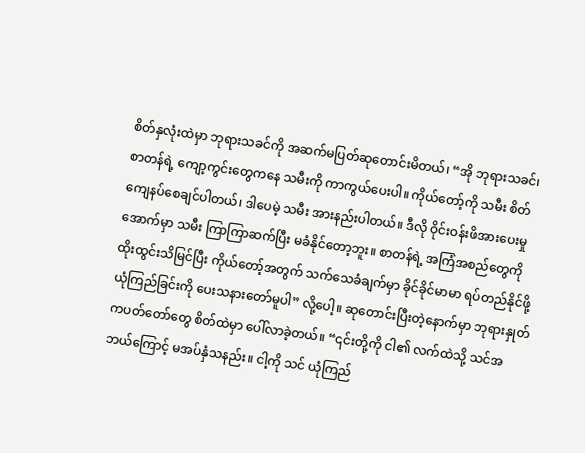စိတ်နှလုံးထဲမှာ ဘုရားသခင်ကို အဆက်မပြတ်ဆုတောင်းမိတယ်၊ “အို ဘုရားသခင်၊ စာတန်ရဲ့ ကျော့ကွင်းတွေကနေ သမီးကို ကာကွယ်ပေးပါ။ ကိုယ်တော့်ကို သမီး စိတ်ကျေနပ်စေချင်ပါတယ်၊ ဒါပေမဲ့ သမီး အားနည်းပါတယ်။ ဒီလို ဝိုင်းဝန်းဖိအားပေးမှုအောက်မှာ သမီး ကြာကြာဆက်ပြီး မခံနိုင်တော့ဘူး။ စာတန်ရဲ့ အကြံအစည်တွေကို ထိုးထွင်းသိမြင်ပြီး ကိုယ်တော့်အတွက် သက်သေခံချက်မှာ ခိုင်ခိုင်မာမာ ရပ်တည်နိုင်ဖို့ ယုံကြည်ခြင်းကို ပေးသနားတော်မူပါ” လို့ပေါ့။ ဆုတောင်းပြီးတဲ့နောက်မှာ ဘုရားနှုတ်ကပတ်တော်တွေ စိတ်ထဲမှာ ပေါ်လာခဲ့တယ်။ “၎င်းတို့ကို ငါ၏ လက်ထဲသို့ သင်အဘယ်ကြောင့် မအပ်နှံသနည်း။ ငါ့ကို သင် ယုံကြည်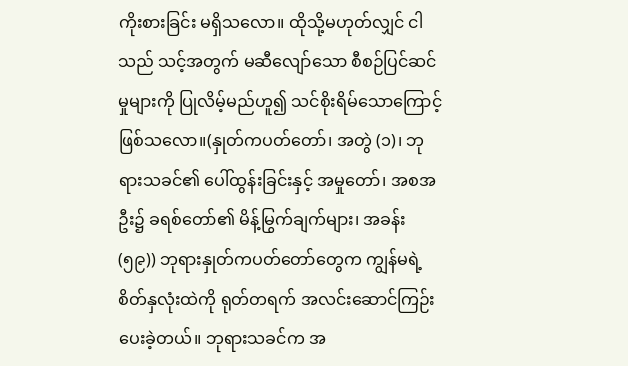ကိုးစားခြင်း မရှိသလော။ ထိုသို့မဟုတ်လျှင် ငါသည် သင့်အတွက် မဆီလျော်သော စီစဉ်ပြင်ဆင်မှုများကို ပြုလိမ့်မည်ဟူ၍ သင်စိုးရိမ်သောကြောင့် ဖြစ်သလော။(နှုတ်ကပတ်တော်၊ အတွဲ (၁)၊ ဘုရားသခင်၏ ပေါ်ထွန်းခြင်းနှင့် အမှုတော်၊ အစအဦး၌ ခရစ်တော်၏ မိန့်မြွက်ချက်များ၊ အခန်း (၅၉)) ဘုရားနှုတ်ကပတ်တော်တွေက ကျွန်မရဲ့စိတ်နှလုံးထဲကို ရုတ်တရက် အလင်းဆောင်ကြဉ်းပေးခဲ့တယ်။ ဘုရားသခင်က အ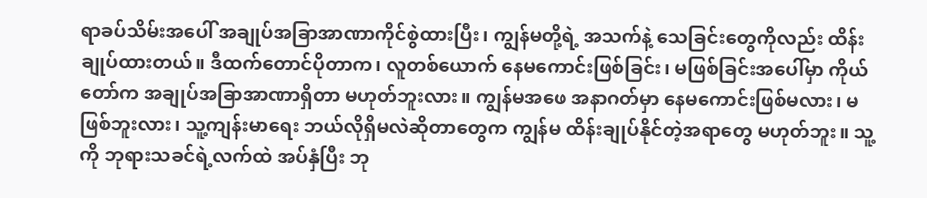ရာခပ်သိမ်းအပေါ် အချုပ်အခြာအာဏာကိုင်စွဲထားပြီး၊ ကျွန်မတို့ရဲ့ အသက်နဲ့ သေခြင်းတွေကိုလည်း ထိန်းချုပ်ထားတယ်။ ဒီထက်တောင်ပိုတာက၊ လူတစ်ယောက် နေမကောင်းဖြစ်ခြင်း၊ မဖြစ်ခြင်းအပေါ်မှာ ကိုယ်တော်က အချုပ်အခြာအာဏာရှိတာ မဟုတ်ဘူးလား။ ကျွန်မအဖေ အနာဂတ်မှာ နေမကောင်းဖြစ်မလား၊ မဖြစ်ဘူးလား၊ သူ့ကျန်းမာရေး ဘယ်လိုရှိမလဲဆိုတာတွေက ကျွန်မ ထိန်းချုပ်နိုင်တဲ့အရာတွေ မဟုတ်ဘူး။ သူ့ကို ဘုရားသခင်ရဲ့လက်ထဲ အပ်နှံပြီး ဘု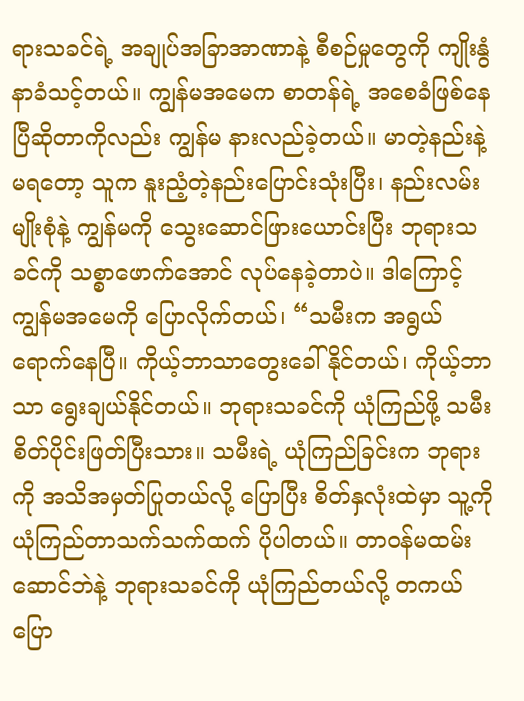ရားသခင်ရဲ့ အချုပ်အခြာအာဏာနဲ့ စီစဉ်မှုတွေကို ကျိုးနွံနာခံသင့်တယ်။ ကျွန်မအမေက စာတန်ရဲ့ အစေခံဖြစ်နေပြီဆိုတာကိုလည်း ကျွန်မ နားလည်ခဲ့တယ်။ မာတဲ့နည်းနဲ့မရတော့ သူက နူးညံ့တဲ့နည်းပြောင်းသုံးပြီး၊ နည်းလမ်းမျိုးစုံနဲ့ ကျွန်မကို သွေးဆောင်ဖြားယောင်းပြီး ဘုရားသခင်ကို သစ္စာဖောက်အောင် လုပ်နေခဲ့တာပဲ။ ဒါကြောင့် ကျွန်မအမေကို ပြောလိုက်တယ်၊ “သမီးက အရွယ်ရောက်နေပြီ။ ကိုယ့်ဘာသာတွေးခေါ်နိုင်တယ်၊ ကိုယ့်ဘာသာ ရွေးချယ်နိုင်တယ်။ ဘုရားသခင်ကို ယုံကြည်ဖို့ သမီး စိတ်ပိုင်းဖြတ်ပြီးသား။ သမီးရဲ့ ယုံကြည်ခြင်းက ဘုရားကို အသိအမှတ်ပြုတယ်လို့ ပြောပြီး စိတ်နှလုံးထဲမှာ သူ့ကို ယုံကြည်တာသက်သက်ထက် ပိုပါတယ်။ တာဝန်မထမ်းဆောင်ဘဲနဲ့ ဘုရားသခင်ကို ယုံကြည်တယ်လို့ တကယ်ပြော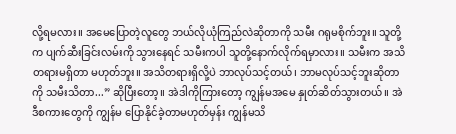လို့ရမလား။ အမေပြောတဲ့လူတွေ ဘယ်လိုယုံကြည်လဲဆိုတာကို သမီး ဂရုမစိုက်ဘူး။ သူတို့က ပျက်ဆီးခြင်းလမ်းကို သွားနေရင် သမီးကပါ သူတို့နောက်လိုက်ရမှာလား။ သမီးက အသိတရားမရှိတာ မဟုတ်ဘူး။ အသိတရားရှိလို့ပဲ ဘာလုပ်သင့်တယ်၊ ဘာမလုပ်သင့်ဘူးဆိုတာကို သမီးသိတာ...” ဆိုပြီးတော့။ အဲဒါကိုကြားတော့ ကျွန်မအမေ နှုတ်ဆိတ်သွားတယ်။ အဲဒီစကားတွေကို ကျွန်မ ပြောနိုင်ခဲ့တာမဟုတ်မှန်း ကျွန်မသိ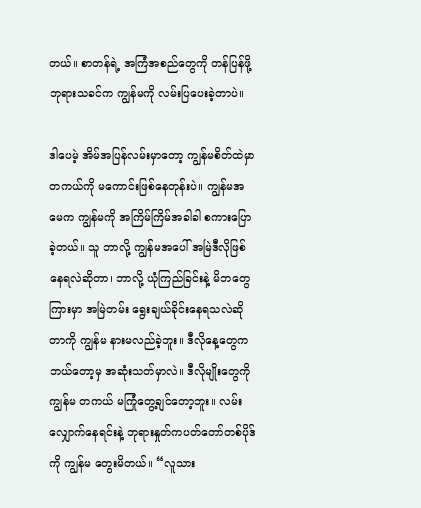တယ်။ စာတန်ရဲ့ အကြံအစည်တွေကို တန်ပြန်ဖို့ ဘုရားသခင်က ကျွန်မကို လမ်းပြပေးခဲ့တာပဲ။

ဒါပေမဲ့ အိမ်အပြန်လမ်းမှာတော့ ကျွန်မစိတ်ထဲမှာ တကယ်ကို မကောင်းဖြစ်နေတုန်းပဲ။ ကျွန်မအမေက ကျွန်မကို အကြိမ်ကြိမ်အခါခါ စကားပြောခဲ့တယ်။ သူ ဘာလို့ ကျွန်မအပေါ် အမြဲဒီလိုဖြစ်နေရလဲဆိုတာ၊ ဘာလို့ ယုံကြည်ခြင်းနဲ့ မိဘတွေကြားမှာ အမြဲတမ်း ရွေးချယ်ခိုင်းနေရသလဲဆိုတာကို ကျွန်မ နားမလည်ခဲ့ဘူး။ ဒီလိုနေ့တွေက ဘယ်တော့မှ အဆုံးသတ်မှာလဲ။ ဒီလိုမျိုးတွေကို ကျွန်မ တကယ် မကြုံတွေ့ချင်တော့ဘူး။ လမ်းလျှောက်နေရင်းနဲ့ ဘုရားနှုတ်ကပတ်တော်တစ်ပိုဒ်ကို ကျွန်မ တွေးမိတယ်။ “လူသား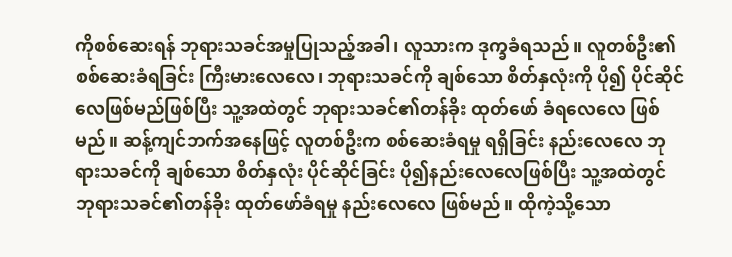ကိုစစ်ဆေးရန် ဘုရားသခင်အမှုပြုသည့်အခါ၊ လူသားက ဒုက္ခခံရသည်။ လူတစ်ဦး၏ စစ်ဆေးခံရခြင်း ကြီးမားလေလေ၊ ဘုရားသခင်ကို ချစ်သော စိတ်နှလုံးကို ပို၍ ပိုင်ဆိုင်လေဖြစ်မည်ဖြစ်ပြီး သူ့အထဲတွင် ဘုရားသခင်၏တန်ခိုး ထုတ်ဖော် ခံရလေလေ ဖြစ်မည်။ ဆန့်ကျင်ဘက်အနေဖြင့် လူတစ်ဦးက စစ်ဆေးခံရမှု ရရှိခြင်း နည်းလေလေ ဘုရားသခင်ကို ချစ်သော စိတ်နှလုံး ပိုင်ဆိုင်ခြင်း ပို၍နည်းလေလေဖြစ်ပြီး သူ့အထဲတွင် ဘုရားသခင်၏တန်ခိုး ထုတ်ဖော်ခံရမှု နည်းလေလေ ဖြစ်မည်။ ထိုကဲ့သို့သော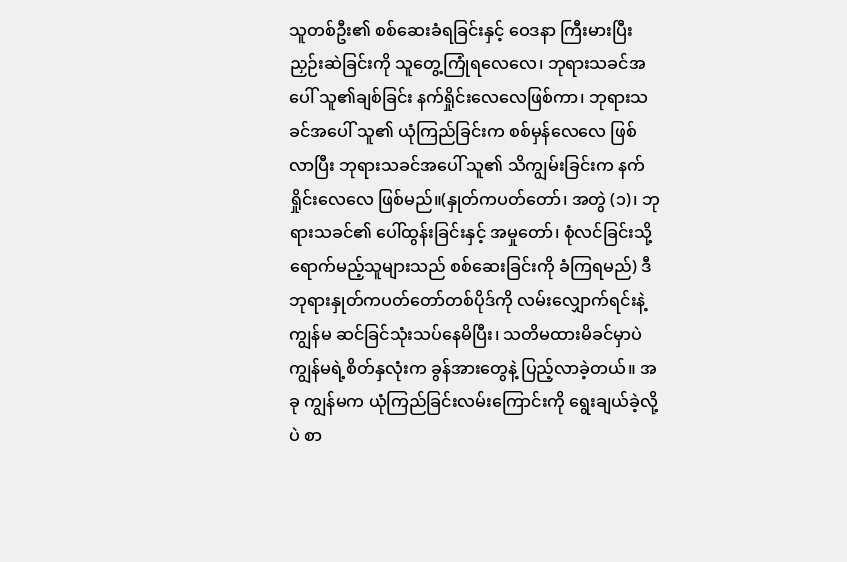သူတစ်ဦး၏ စစ်ဆေးခံရခြင်းနှင့် ဝေဒနာ ကြီးမားပြီး ညှဉ်းဆဲခြင်းကို သူတွေ့ကြုံရလေလေ၊ ဘုရားသခင်အပေါ် သူ၏ချစ်ခြင်း နက်ရှိုင်းလေလေဖြစ်ကာ၊ ဘုရားသခင်အပေါ် သူ၏ ယုံကြည်ခြင်းက စစ်မှန်လေလေ ဖြစ်လာပြီး ဘုရားသခင်အပေါ် သူ၏ သိကျွမ်းခြင်းက နက်ရှိုင်းလေလေ ဖြစ်မည်။(နှုတ်ကပတ်တော်၊ အတွဲ (၁)၊ ဘုရားသခင်၏ ပေါ်ထွန်းခြင်းနှင့် အမှုတော်၊ စုံလင်ခြင်းသို့ ရောက်မည့်သူများသည် စစ်ဆေးခြင်းကို ခံကြရမည်) ဒီဘုရားနှုတ်ကပတ်တော်တစ်ပိုဒ်ကို လမ်းလျှောက်ရင်းနဲ့ ကျွန်မ ဆင်ခြင်သုံးသပ်နေမိပြီး၊ သတိမထားမိခင်မှာပဲ ကျွန်မရဲ့စိတ်နှလုံးက ခွန်အားတွေနဲ့ ပြည့်လာခဲ့တယ်။ အခု ကျွန်မက ယုံကြည်ခြင်းလမ်းကြောင်းကို ရွေးချယ်ခဲ့လို့ပဲ စာ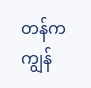တန်က ကျွန်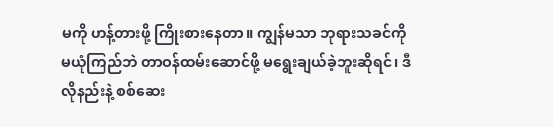မကို ဟန့်တားဖို့ ကြိုးစားနေတာ။ ကျွန်မသာ ဘုရားသခင်ကို မယုံကြည်ဘဲ တာဝန်ထမ်းဆောင်ဖို့ မရွေးချယ်ခဲ့ဘူးဆိုရင်၊ ဒီလိုနည်းနဲ့ စစ်ဆေး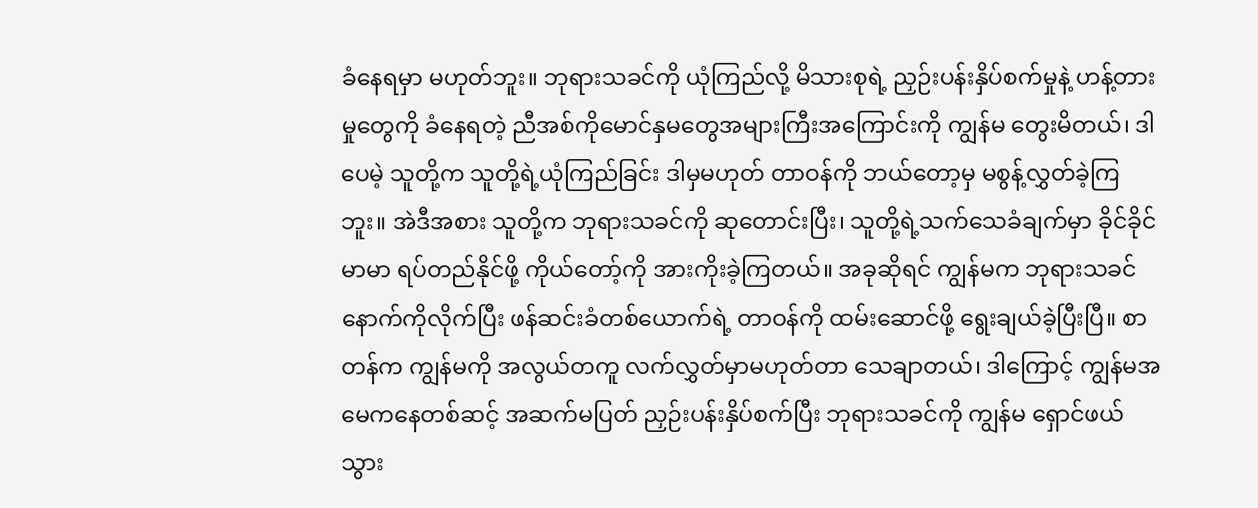ခံနေရမှာ မဟုတ်ဘူး။ ဘုရားသခင်ကို ယုံကြည်လို့ မိသားစုရဲ့ ညှဉ်းပန်းနှိပ်စက်မှုနဲ့ ဟန့်တားမှုတွေကို ခံနေရတဲ့ ညီအစ်ကိုမောင်နှမတွေအများကြီးအကြောင်းကို ကျွန်မ တွေးမိတယ်၊ ဒါပေမဲ့ သူတို့က သူတို့ရဲ့ယုံကြည်ခြင်း ဒါမှမဟုတ် တာဝန်ကို ဘယ်တော့မှ မစွန့်လွှတ်ခဲ့ကြဘူး။ အဲဒီအစား သူတို့က ဘုရားသခင်ကို ဆုတောင်းပြီး၊ သူတို့ရဲ့သက်သေခံချက်မှာ ခိုင်ခိုင်မာမာ ရပ်တည်နိုင်ဖို့ ကိုယ်တော့်ကို အားကိုးခဲ့ကြတယ်။ အခုဆိုရင် ကျွန်မက ဘုရားသခင်နောက်ကိုလိုက်ပြီး ဖန်ဆင်းခံတစ်ယောက်ရဲ့ တာဝန်ကို ထမ်းဆောင်ဖို့ ရွေးချယ်ခဲ့ပြီးပြီ။ စာတန်က ကျွန်မကို အလွယ်တကူ လက်လွှတ်မှာမဟုတ်တာ သေချာတယ်၊ ဒါကြောင့် ကျွန်မအမေကနေတစ်ဆင့် အဆက်မပြတ် ညှဉ်းပန်းနှိပ်စက်ပြီး ဘုရားသခင်ကို ကျွန်မ ရှောင်ဖယ်သွား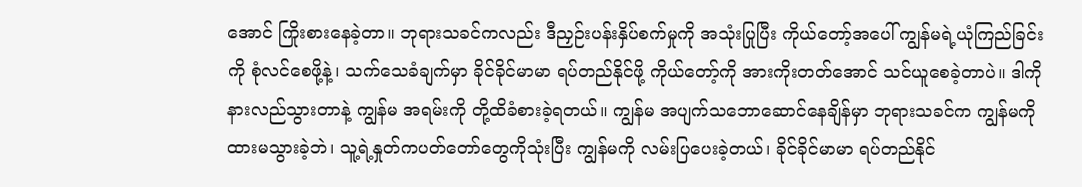အောင် ကြိုးစားနေခဲ့တာ။ ဘုရားသခင်ကလည်း ဒီညှဉ်းပန်းနှိပ်စက်မှုကို အသုံးပြုပြီး ကိုယ်တော့်အပေါ် ကျွန်မရဲ့ယုံကြည်ခြင်းကို စုံလင်စေဖို့နဲ့၊ သက်သေခံချက်မှာ ခိုင်ခိုင်မာမာ ရပ်တည်နိုင်ဖို့ ကိုယ်တော့်ကို အားကိုးတတ်အောင် သင်ယူစေခဲ့တာပဲ။ ဒါကို နားလည်သွားတာနဲ့ ကျွန်မ အရမ်းကို တို့ထိခံစားခဲ့ရတယ်။ ကျွန်မ အပျက်သဘောဆောင်နေချိန်မှာ ဘုရားသခင်က ကျွန်မကို ထားမသွားခဲ့ဘဲ၊ သူ့ရဲ့နှုတ်ကပတ်တော်တွေကိုသုံးပြီး ကျွန်မကို လမ်းပြပေးခဲ့တယ်၊ ခိုင်ခိုင်မာမာ ရပ်တည်နိုင်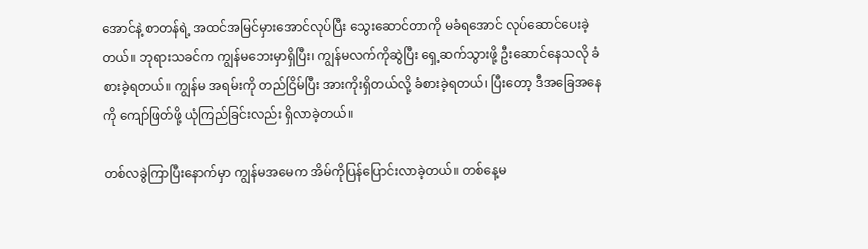အောင်နဲ့ စာတန်ရဲ့ အထင်အမြင်မှားအောင်လုပ်ပြီး သွေးဆောင်တာကို မခံရအောင် လုပ်ဆောင်ပေးခဲ့တယ်။ ဘုရားသခင်က ကျွန်မဘေးမှာရှိပြီး၊ ကျွန်မလက်ကိုဆွဲပြီး ရှေ့ဆက်သွားဖို့ ဦးဆောင်နေသလို ခံစားခဲ့ရတယ်။ ကျွန်မ အရမ်းကို တည်ငြိမ်ပြီး အားကိုးရှိတယ်လို့ ခံစားခဲ့ရတယ်၊ ပြီးတော့ ဒီအခြေအနေကို ကျော်ဖြတ်ဖို့ ယုံကြည်ခြင်းလည်း ရှိလာခဲ့တယ်။

တစ်လခွဲကြာပြီးနောက်မှာ ကျွန်မအမေက အိမ်ကိုပြန်ပြောင်းလာခဲ့တယ်။ တစ်နေ့မ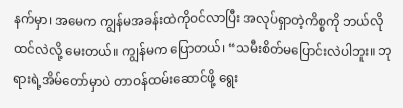နက်မှာ၊ အမေက ကျွန်မအခန်းထဲကိုဝင်လာပြီး အလုပ်ရှာတဲ့ကိစ္စကို ဘယ်လိုထင်လဲလို့ မေးတယ်။ ကျွန်မက ပြောတယ်၊ “သမီးစိတ်မပြောင်းလဲပါဘူး။ ဘုရားရဲ့အိမ်တော်မှာပဲ တာဝန်ထမ်းဆောင်ဖို့ ရွေး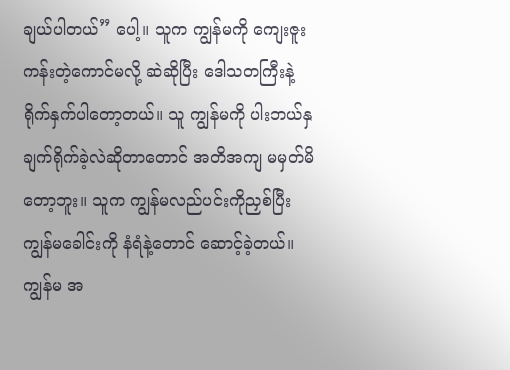ချယ်ပါတယ်” ပေါ့။ သူက ကျွန်မကို ကျေးဇူးကန်းတဲ့ကောင်မလို့ ဆဲဆိုပြီး ဒေါသတကြီးနဲ့ ရိုက်နှက်ပါတော့တယ်။ သူ ကျွန်မကို ပါးဘယ်နှချက်ရိုက်ခဲ့လဲဆိုတာတောင် အတိအကျ မမှတ်မိတော့ဘူး။ သူက ကျွန်မလည်ပင်းကိုညှစ်ပြီး ကျွန်မခေါင်းကို နံရံနဲ့တောင် ဆောင့်ခဲ့တယ်။ ကျွန်မ အ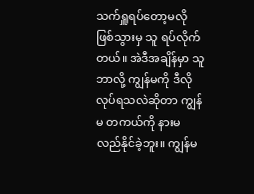သက်ရှူရပ်တော့မလိုဖြစ်သွားမှ သူ ရပ်လိုက်တယ်။ အဲဒီအချိန်မှာ သူ ဘာလို့ ကျွန်မကို ဒီလိုလုပ်ရသလဲဆိုတာ ကျွန်မ တကယ်ကို နားမလည်နိုင်ခဲ့ဘူး။ ကျွန်မ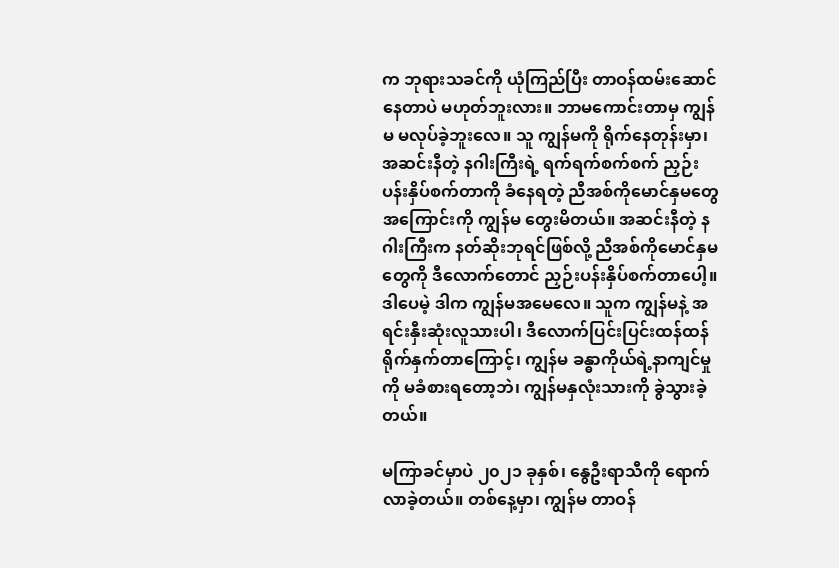က ဘုရားသခင်ကို ယုံကြည်ပြီး တာဝန်ထမ်းဆောင်နေတာပဲ မဟုတ်ဘူးလား။ ဘာမကောင်းတာမှ ကျွန်မ မလုပ်ခဲ့ဘူးလေ။ သူ ကျွန်မကို ရိုက်နေတုန်းမှာ၊ အဆင်းနီတဲ့ နဂါးကြီးရဲ့ ရက်ရက်စက်စက် ညှဉ်းပန်းနှိပ်စက်တာကို ခံနေရတဲ့ ညီအစ်ကိုမောင်နှမတွေအကြောင်းကို ကျွန်မ တွေးမိတယ်။ အဆင်းနီတဲ့ နဂါးကြီးက နတ်ဆိုးဘုရင်ဖြစ်လို့ ညီအစ်ကိုမောင်နှမတွေကို ဒီလောက်တောင် ညှဉ်းပန်းနှိပ်စက်တာပေါ့။ ဒါပေမဲ့ ဒါက ကျွန်မအမေလေ။ သူက ကျွန်မနဲ့ အရင်းနှီးဆုံးလူသားပါ၊ ဒီလောက်ပြင်းပြင်းထန်ထန် ရိုက်နှက်တာကြောင့်၊ ကျွန်မ ခန္ဓာကိုယ်ရဲ့နာကျင်မှုကို မခံစားရတော့ဘဲ၊ ကျွန်မနှလုံးသားကို ခွဲသွားခဲ့တယ်။

မကြာခင်မှာပဲ ၂၀၂၁ ခုနှစ်၊ နွေဦးရာသီကို ရောက်လာခဲ့တယ်။ တစ်နေ့မှာ၊ ကျွန်မ တာဝန်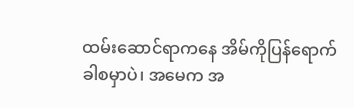ထမ်းဆောင်ရာကနေ အိမ်ကိုပြန်ရောက်ခါစမှာပဲ၊ အမေက အ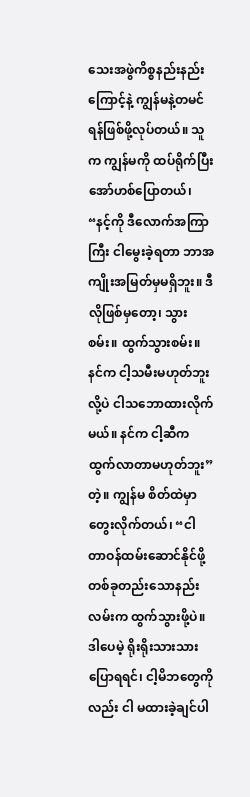သေးအဖွဲကိစ္စနည်းနည်းကြောင့်နဲ့ ကျွန်မနဲ့တမင် ရန်ဖြစ်ဖို့လုပ်တယ်။ သူက ကျွန်မကို ထပ်ရိုက်ပြီး အော်ဟစ်ပြောတယ်၊ “နင့်ကို ဒီလောက်အကြာကြီး ငါမွေးခဲ့ရတာ ဘာအကျိုးအမြတ်မှမရှိဘူး။ ဒီလိုဖြစ်မှတော့၊ သွားစမ်း။ ထွက်သွားစမ်း။ နင်က ငါ့သမီးမဟုတ်ဘူးလို့ပဲ ငါသဘောထားလိုက်မယ်။ နင်က ငါ့ဆီက ထွက်လာတာမဟုတ်ဘူး” တဲ့။ ကျွန်မ စိတ်ထဲမှာ တွေးလိုက်တယ်၊ “ငါ တာဝန်ထမ်းဆောင်နိုင်ဖို့ တစ်ခုတည်းသောနည်းလမ်းက ထွက်သွားဖို့ပဲ။ ဒါပေမဲ့ ရိုးရိုးသားသားပြောရရင်၊ ငါ့မိဘတွေကိုလည်း ငါ မထားခဲ့ချင်ပါ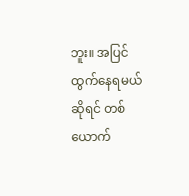ဘူး။ အပြင်ထွက်နေရမယ်ဆိုရင် တစ်ယောက်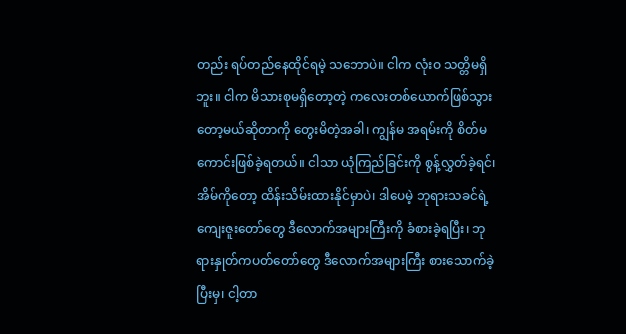တည်း ရပ်တည်နေထိုင်ရမဲ့ သဘောပဲ။ ငါက လုံးဝ သတ္တိမရှိဘူး။ ငါက မိသားစုမရှိတော့တဲ့ ကလေးတစ်ယောက်ဖြစ်သွားတော့မယ်ဆိုတာကို တွေးမိတဲ့အခါ၊ ကျွန်မ အရမ်းကို စိတ်မကောင်းဖြစ်ခဲ့ရတယ်။ ငါသာ ယုံကြည်ခြင်းကို စွန့်လွှတ်ခဲ့ရင်၊ အိမ်ကိုတော့ ထိန်းသိမ်းထားနိုင်မှာပဲ၊ ဒါပေမဲ့ ဘုရားသခင်ရဲ့ကျေးဇူးတော်တွေ ဒီလောက်အများကြီးကို ခံစားခဲ့ရပြီး၊ ဘုရားနှုတ်ကပတ်တော်တွေ ဒီလောက်အများကြီး စားသောက်ခဲ့ပြီးမှ၊ ငါ့တာ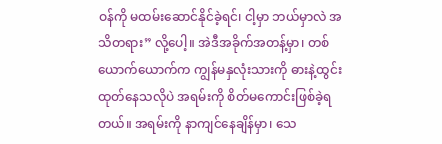ဝန်ကို မထမ်းဆောင်နိုင်ခဲ့ရင်၊ ငါ့မှာ ဘယ်မှာလဲ အသိတရား” လို့ပေါ့။ အဲဒီအခိုက်အတန့်မှာ၊ တစ်ယောက်ယောက်က ကျွန်မနှလုံးသားကို ဓားနဲ့ထွင်းထုတ်နေသလိုပဲ အရမ်းကို စိတ်မကောင်းဖြစ်ခဲ့ရတယ်။ အရမ်းကို နာကျင်နေချိန်မှာ၊ သေ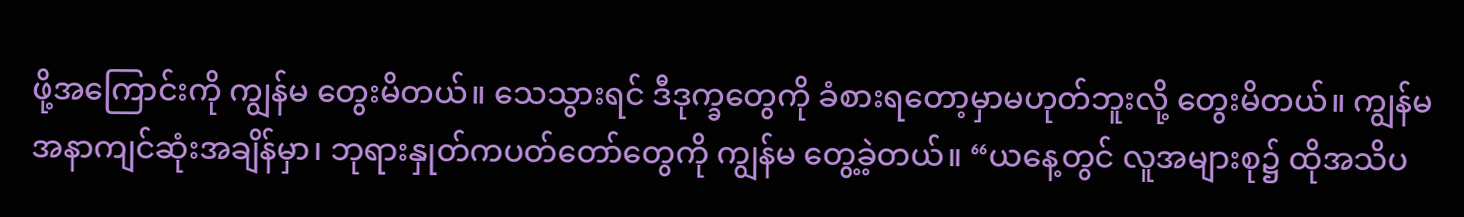ဖို့အကြောင်းကို ကျွန်မ တွေးမိတယ်။ သေသွားရင် ဒီဒုက္ခတွေကို ခံစားရတော့မှာမဟုတ်ဘူးလို့ တွေးမိတယ်။ ကျွန်မ အနာကျင်ဆုံးအချိန်မှာ၊ ဘုရားနှုတ်ကပတ်တော်တွေကို ကျွန်မ တွေ့ခဲ့တယ်။ “ယနေ့တွင် လူအများစု၌ ထိုအသိပ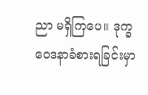ညာ မရှိကြပေ။ ဒုက္ခဝေဒနာခံစားရခြင်းမှာ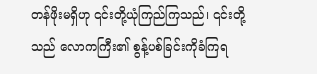တန်ဖိုးမရှိဟု ၎င်းတို့ယုံကြည်ကြသည်၊ ၎င်းတို့သည် လောကကြီး၏ စွန့်ပစ်ခြင်းကိုခံကြရ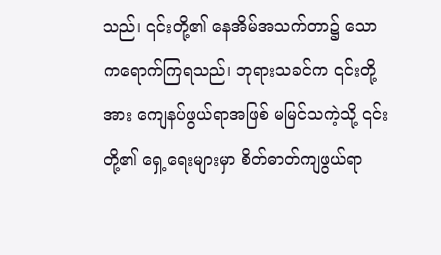သည်၊ ၎င်းတို့၏ နေအိမ်အသက်တာ၌ သောကရောက်ကြရသည်၊ ဘုရားသခင်က ၎င်းတို့အား ကျေနပ်ဖွယ်ရာအဖြစ် မမြင်သကဲ့သို့ ၎င်းတို့၏ ရှေ့ရေးများမှာ စိတ်ဓာတ်ကျဖွယ်ရာ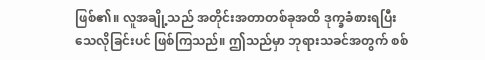ဖြစ်၏။ လူအချို့သည် အတိုင်းအတာတစ်ခုအထိ ဒုက္ခခံစားရပြီး သေလိုခြင်းပင် ဖြစ်ကြသည်။ ဤသည်မှာ ဘုရားသခင်အတွက် စစ်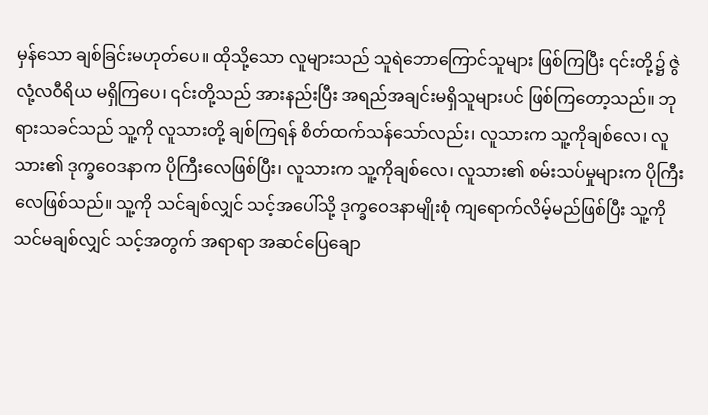မှန်သော ချစ်ခြင်းမဟုတ်ပေ။ ထိုသို့သော လူများသည် သူရဲဘောကြောင်သူများ ဖြစ်ကြပြီး ၎င်းတို့၌ ဇွဲလုံ့လဝီရိယ မရှိကြပေ၊ ၎င်းတို့သည် အားနည်းပြီး အရည်အချင်းမရှိသူများပင် ဖြစ်ကြတော့သည်။ ဘုရားသခင်သည် သူ့ကို လူသားတို့ ချစ်ကြရန် စိတ်ထက်သန်သော်လည်း၊ လူသားက သူ့ကိုချစ်လေ၊ လူသား၏ ဒုက္ခဝေဒနာက ပိုကြီးလေဖြစ်ပြီး၊ လူသားက သူ့ကိုချစ်လေ၊ လူသား၏ စမ်းသပ်မှုများက ပိုကြီးလေဖြစ်သည်။ သူ့ကို သင်ချစ်လျှင် သင့်အပေါ်သို့ ဒုက္ခဝေဒနာမျိုးစုံ ကျရောက်လိမ့်မည်ဖြစ်ပြီး သူ့ကို သင်မချစ်လျှင် သင့်အတွက် အရာရာ အဆင်ပြေချော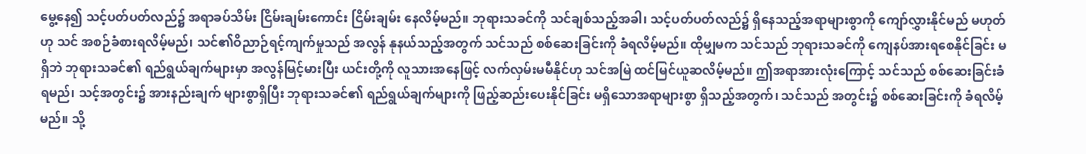မွေ့နေ၍ သင့်ပတ်ပတ်လည်၌ အရာခပ်သိမ်း ငြိမ်းချမ်းကောင်း ငြိမ်းချမ်း နေလိမ့်မည်။ ဘုရားသခင်ကို သင်ချစ်သည့်အခါ၊ သင့်ပတ်ပတ်လည်၌ ရှိနေသည့်အရာများစွာကို ကျော်လွှားနိုင်မည် မဟုတ်ဟု သင် အစဉ်ခံစားရလိမ့်မည်၊ သင်၏ဝိညာဉ်ရင့်ကျက်မှုသည် အလွန် နုနယ်သည့်အတွက် သင်သည် စစ်ဆေးခြင်းကို ခံရလိမ့်မည်။ ထိုမျှမက သင်သည် ဘုရားသခင်ကို ကျေနပ်အားရစေနိုင်ခြင်း မရှိဘဲ ဘုရားသခင်၏ ရည်ရွယ်ချက်များမှာ အလွန်မြင့်မားပြီး ယင်းတို့ကို လူသားအနေဖြင့် လက်လှမ်းမမီနိုင်ဟု သင်အမြဲ ထင်မြင်ယူဆလိမ့်မည်။ ဤအရာအားလုံးကြောင့် သင်သည် စစ်ဆေးခြင်းခံရမည်၊ သင့်အတွင်း၌ အားနည်းချက် များစွာရှိပြီး ဘုရားသခင်၏ ရည်ရွယ်ချက်များကို ဖြည့်ဆည်းပေးနိုင်ခြင်း မရှိသောအရာများစွာ ရှိသည့်အတွက်၊ သင်သည် အတွင်း၌ စစ်ဆေးခြင်းကို ခံရလိမ့်မည်။ သို့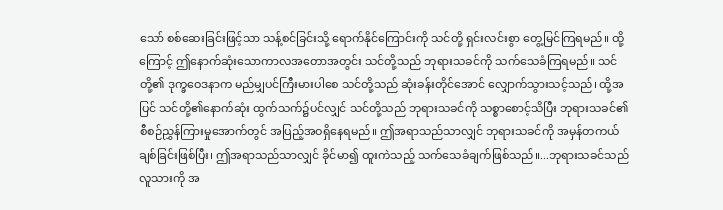သော် စစ်ဆေးခြင်းဖြင့်သာ သန့်စင်ခြင်းသို့ ရောက်နိုင်ကြောင်းကို သင်တို့ ရှင်းလင်းစွာ တွေ့မြင်ကြရမည်။ ထို့ကြောင့် ဤနောက်ဆုံးသောကာလအတောအတွင်း သင်တို့သည် ဘုရားသခင်ကို သက်သေခံကြရမည်။ သင်တို့၏ ဒုက္ခဝေဒနာက မည်မျှပင်ကြီးမားပါစေ သင်တို့သည် ဆုံးခန်းတိုင်အောင် လျှောက်သွားသင့်သည်၊ ထို့အပြင် သင်တို့၏နောက်ဆုံး ထွက်သက်၌ပင်လျှင် သင်တို့သည် ဘုရားသခင်ကို သစ္စာစောင့်သိပြီး ဘုရားသခင်၏စီစဉ်ညွှန်ကြားမှုအောက်တွင် အပြည့်အဝရှိနေရမည်။ ဤအရာသည်သာလျှင် ဘုရားသခင်ကို အမှန်တကယ် ချစ်ခြင်းဖြစ်ပြီး၊ ဤအရာသည်သာလျှင် ခိုင်မာ၍ ထူးကဲသည့် သက်သေခံချက်ဖြစ်သည်။...ဘုရားသခင်သည် လူသားကို အ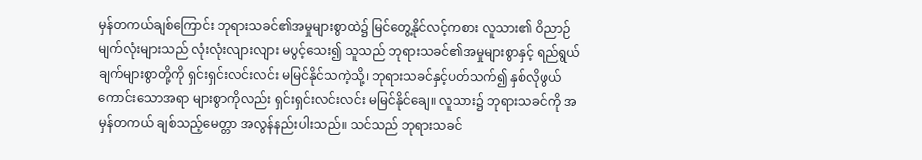မှန်တကယ်ချစ်ကြောင်း ဘုရားသခင်၏အမှုများစွာထဲ၌ မြင်တွေ့နိုင်လင့်ကစား လူသား၏ ဝိညာဉ်မျက်လုံးများသည် လုံးလုံးလျားလျား မပွင့်သေး၍ သူသည် ဘုရားသခင်၏အမှုများစွာနှင့် ရည်ရွယ်ချက်များစွာတို့ကို ရှင်းရှင်းလင်းလင်း မမြင်နိုင်သကဲ့သို့၊ ဘုရားသခင်နှင့်ပတ်သက်၍ နှစ်လိုဖွယ်ကောင်းသောအရာ များစွာကိုလည်း ရှင်းရှင်းလင်းလင်း မမြင်နိုင်ချေ။ လူသား၌ ဘုရားသခင်ကို အမှန်တကယ် ချစ်သည့်မေတ္တာ အလွန်နည်းပါးသည်။ သင်သည် ဘုရားသခင်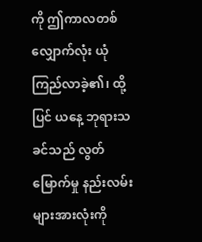ကို ဤကာလတစ်လျှောက်လုံး ယုံကြည်လာခဲ့၏၊ ထို့ပြင် ယနေ့ ဘုရားသခင်သည် လွတ်မြောက်မှု နည်းလမ်းများအားလုံးကို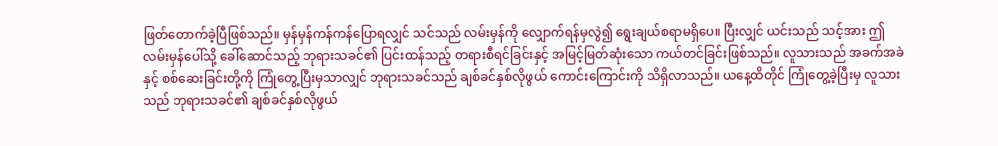ဖြတ်တောက်ခဲ့ပြီဖြစ်သည်။ မှန်မှန်ကန်ကန်ပြောရလျှင် သင်သည် လမ်းမှန်ကို လျှောက်ရန်မှလွဲ၍ ရွေးချယ်စရာမရှိပေ။ ပြီးလျှင် ယင်းသည် သင့်အား ဤလမ်းမှန်ပေါ်သို့ ခေါ်ဆောင်သည့် ဘုရားသခင်၏ ပြင်းထန်သည့် တရားစီရင်ခြင်းနှင့် အမြင့်မြတ်ဆုံးသော ကယ်တင်ခြင်းဖြစ်သည်။ လူသားသည် အခက်အခဲနှင့် စစ်ဆေးခြင်းတို့ကို ကြုံတွေ့ပြီးမှသာလျှင် ဘုရားသခင်သည် ချစ်ခင်နှစ်လိုဖွယ် ကောင်းကြောင်းကို သိရှိလာသည်။ ယနေ့ထိတိုင် ကြုံတွေ့ခဲ့ပြီးမှ လူသားသည် ဘုရားသခင်၏ ချစ်ခင်နှစ်လိုဖွယ်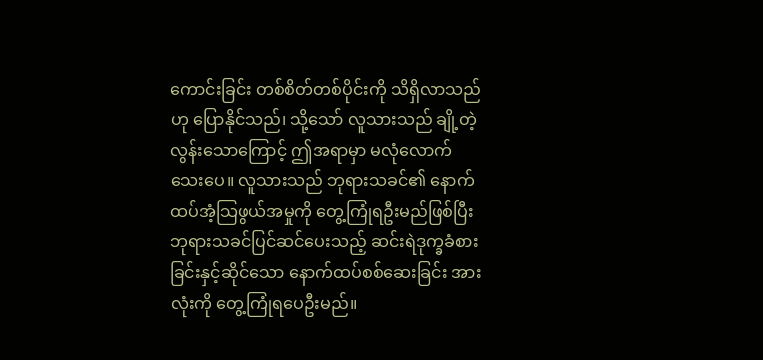ကောင်းခြင်း တစ်စိတ်တစ်ပိုင်းကို သိရှိလာသည်ဟု ပြောနိုင်သည်၊ သို့သော် လူသားသည် ချို့တဲ့လွန်းသောကြောင့် ဤအရာမှာ မလုံလောက်သေးပေ။ လူသားသည် ဘုရားသခင်၏ နောက်ထပ်အံ့သြဖွယ်အမှုကို တွေ့ကြုံရဦးမည်ဖြစ်ပြီး ဘုရားသခင်ပြင်ဆင်ပေးသည့် ဆင်းရဲဒုက္ခခံစားခြင်းနှင့်ဆိုင်သော နောက်ထပ်စစ်ဆေးခြင်း အားလုံးကို တွေ့ကြုံရပေဦးမည်။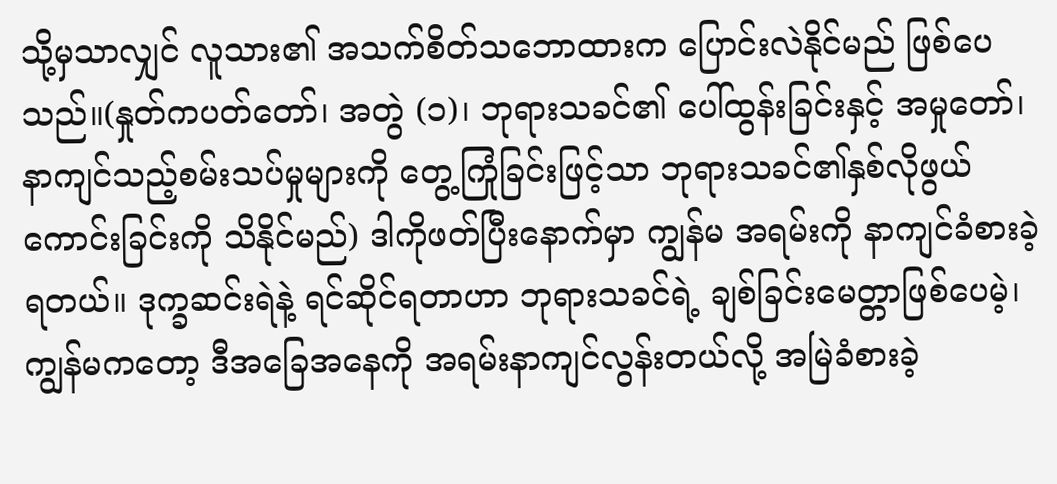သို့မှသာလျှင် လူသား၏ အသက်စိတ်သဘောထားက ပြောင်းလဲနိုင်မည် ဖြစ်ပေသည်။(နှုတ်ကပတ်တော်၊ အတွဲ (၁)၊ ဘုရားသခင်၏ ပေါ်ထွန်းခြင်းနှင့် အမှုတော်၊ နာကျင်သည့်စမ်းသပ်မှုများကို တွေ့ကြုံခြင်းဖြင့်သာ ဘုရားသခင်၏နှစ်လိုဖွယ်ကောင်းခြင်းကို သိနိုင်မည်) ဒါကိုဖတ်ပြီးနောက်မှာ ကျွန်မ အရမ်းကို နာကျင်ခံစားခဲ့ရတယ်။ ဒုက္ခဆင်းရဲနဲ့ ရင်ဆိုင်ရတာဟာ ဘုရားသခင်ရဲ့ ချစ်ခြင်းမေတ္တာဖြစ်ပေမဲ့၊ ကျွန်မကတော့ ဒီအခြေအနေကို အရမ်းနာကျင်လွန်းတယ်လို့ အမြဲခံစားခဲ့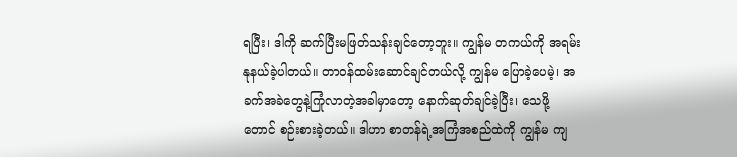ရပြီး၊ ဒါကို ဆက်ပြီးမဖြတ်သန်းချင်တော့ဘူး။ ကျွန်မ တကယ်ကို အရမ်းနုနယ်ခဲ့ပါတယ်။ တာဝန်ထမ်းဆောင်ချင်တယ်လို့ ကျွန်မ ပြောခဲ့ပေမဲ့၊ အခက်အခဲတွေနဲ့ကြုံလာတဲ့အခါမှာတော့ နောက်ဆုတ်ချင်ခဲ့ပြီး၊ သေဖို့တောင် စဉ်းစားခဲ့တယ်။ ဒါဟာ စာတန်ရဲ့အကြံအစည်ထဲကို ကျွန်မ ကျ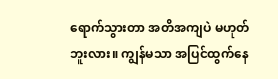ရောက်သွားတာ အတိအကျပဲ မဟုတ်ဘူးလား။ ကျွန်မသာ အပြင်ထွက်နေ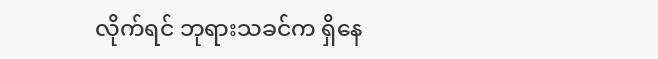လိုက်ရင် ဘုရားသခင်က ရှိနေ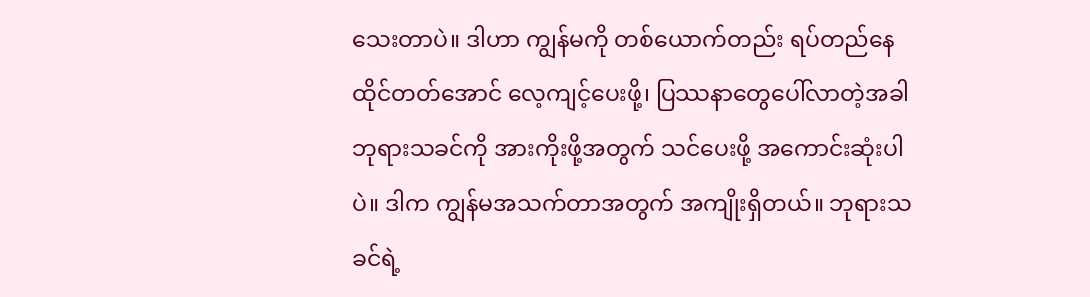သေးတာပဲ။ ဒါဟာ ကျွန်မကို တစ်ယောက်တည်း ရပ်တည်နေထိုင်တတ်အောင် လေ့ကျင့်ပေးဖို့၊ ပြဿနာတွေပေါ်လာတဲ့အခါ ဘုရားသခင်ကို အားကိုးဖို့အတွက် သင်ပေးဖို့ အကောင်းဆုံးပါပဲ။ ဒါက ကျွန်မအသက်တာအတွက် အကျိုးရှိတယ်။ ဘုရားသခင်ရဲ့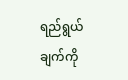ရည်ရွယ်ချက်ကို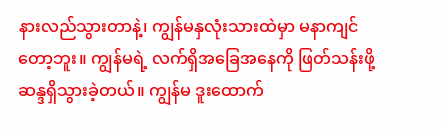နားလည်သွားတာနဲ့၊ ကျွန်မနှလုံးသားထဲမှာ မနာကျင်တော့ဘူး။ ကျွန်မရဲ့ လက်ရှိအခြေအနေကို ဖြတ်သန်းဖို့ ဆန္ဒရှိသွားခဲ့တယ်။ ကျွန်မ ဒူးထောက်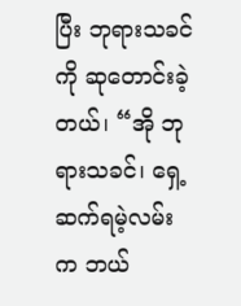ပြီး ဘုရားသခင်ကို ဆုတောင်းခဲ့တယ်၊ “အို ဘုရားသခင်၊ ရှေ့ဆက်ရမဲ့လမ်းက ဘယ်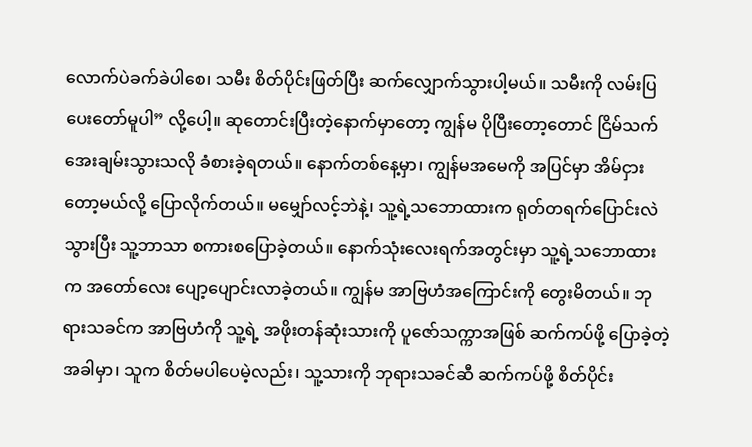လောက်ပဲခက်ခဲပါစေ၊ သမီး စိတ်ပိုင်းဖြတ်ပြီး ဆက်လျှောက်သွားပါ့မယ်။ သမီးကို လမ်းပြပေးတော်မူပါ” လို့ပေါ့။ ဆုတောင်းပြီးတဲ့နောက်မှာတော့ ကျွန်မ ပိုပြီးတော့တောင် ငြိမ်သက်အေးချမ်းသွားသလို ခံစားခဲ့ရတယ်။ နောက်တစ်နေ့မှာ၊ ကျွန်မအမေကို အပြင်မှာ အိမ်ငှားတော့မယ်လို့ ပြောလိုက်တယ်။ မမျှော်လင့်ဘဲနဲ့၊ သူ့ရဲ့သဘောထားက ရုတ်တရက်ပြောင်းလဲသွားပြီး သူ့ဘာသာ စကားစပြောခဲ့တယ်။ နောက်သုံးလေးရက်အတွင်းမှာ သူ့ရဲ့သဘောထားက အတော်လေး ပျော့ပျောင်းလာခဲ့တယ်။ ကျွန်မ အာဗြဟံအကြောင်းကို တွေးမိတယ်။ ဘုရားသခင်က အာဗြဟံကို သူ့ရဲ့ အဖိုးတန်ဆုံးသားကို ပူဇော်သက္ကာအဖြစ် ဆက်ကပ်ဖို့ ပြောခဲ့တဲ့အခါမှာ၊ သူက စိတ်မပါပေမဲ့လည်း၊ သူ့သားကို ဘုရားသခင်ဆီ ဆက်ကပ်ဖို့ စိတ်ပိုင်း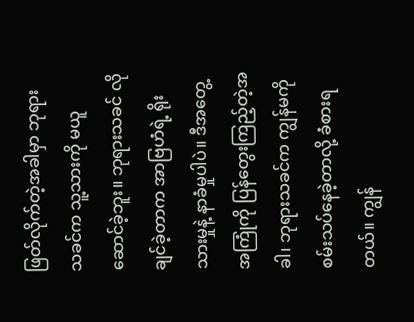ဖြတ်လိုက်တဲ့အခါမှာ ဘုရားသခင်က သူ့သားကို မယူဆောင်ခဲ့ဘူး။ ဘုရားသခင် လိုချင်ခဲ့တာက အာဗြဟံရဲ့ ရိုးသားမှုနဲ့ နာခံမှုပါပဲ။ ဒီအတွေ့အကြုံကို ပြန်တွေးကြည့်တဲ့အခါ၊ ဘုရားသခင်က ကျွန်မကို စမ်းသပ်နေခဲ့တာလို့ ခံစားရတယ်။ ကျွန်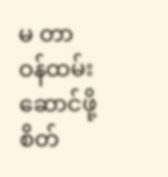မ တာဝန်ထမ်းဆောင်ဖို့ စိတ်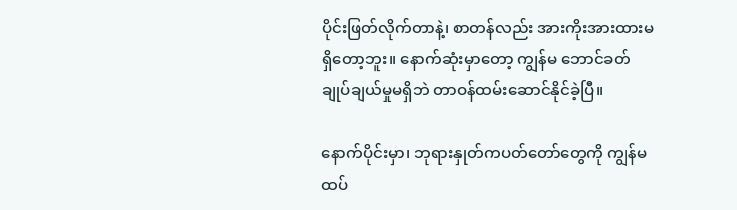ပိုင်းဖြတ်လိုက်တာနဲ့၊ စာတန်လည်း အားကိုးအားထားမရှိတော့ဘူး။ နောက်ဆုံးမှာတော့ ကျွန်မ ဘောင်ခတ်ချုပ်ချယ်မှုမရှိဘဲ တာဝန်ထမ်းဆောင်နိုင်ခဲ့ပြီ။

နောက်ပိုင်းမှာ၊ ဘုရားနှုတ်ကပတ်တော်တွေကို ကျွန်မ ထပ်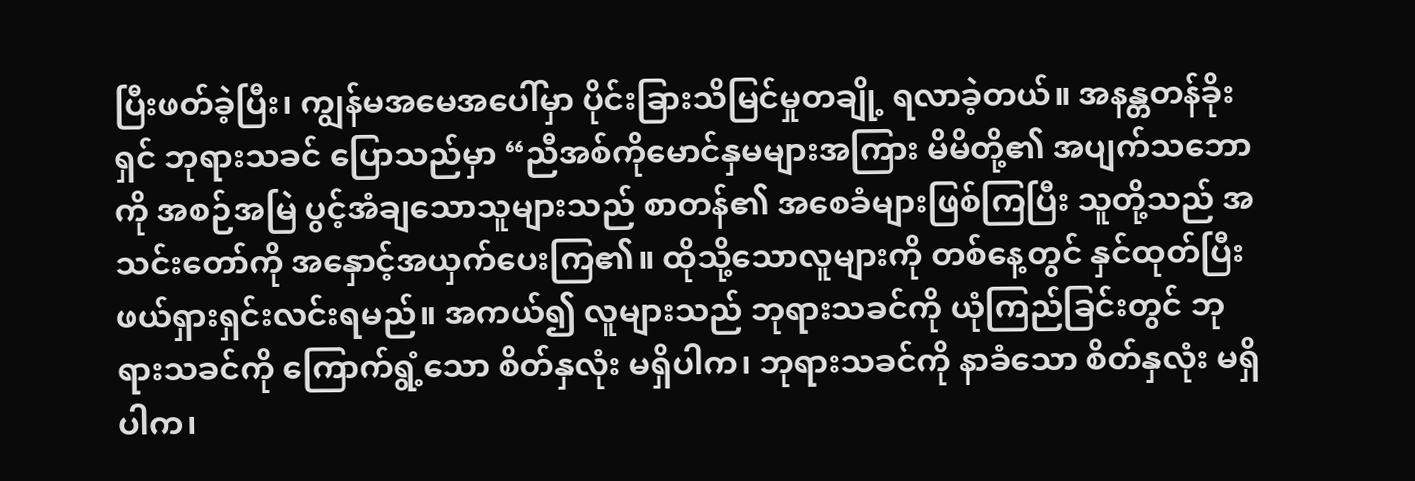ပြီးဖတ်ခဲ့ပြီး၊ ကျွန်မအမေအပေါ်မှာ ပိုင်းခြားသိမြင်မှုတချို့ ရလာခဲ့တယ်။ အနန္တတန်ခိုးရှင် ဘုရားသခင် ပြောသည်မှာ “ညီအစ်ကိုမောင်နှမများအကြား မိမိတို့၏ အပျက်သဘောကို အစဉ်အမြဲ ပွင့်အံချသောသူများသည် စာတန်၏ အစေခံများဖြစ်ကြပြီး သူတို့သည် အသင်းတော်ကို အနှောင့်အယှက်ပေးကြ၏။ ထိုသို့သောလူများကို တစ်နေ့တွင် နှင်ထုတ်ပြီး ဖယ်ရှားရှင်းလင်းရမည်။ အကယ်၍ လူများသည် ဘုရားသခင်ကို ယုံကြည်ခြင်းတွင် ဘုရားသခင်ကို ကြောက်ရွံ့သော စိတ်နှလုံး မရှိပါက၊ ဘုရားသခင်ကို နာခံသော စိတ်နှလုံး မရှိပါက၊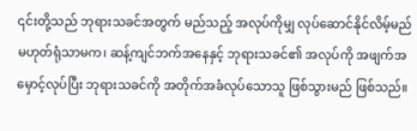၎င်းတို့သည် ဘုရားသခင်အတွက် မည်သည့် အလုပ်ကိုမျှ လုပ်ဆောင်နိုင်လိမ့်မည် မဟုတ်ရုံသာမက၊ ဆန့်ကျင်ဘက်အနေနှင့် ဘုရားသခင်၏ အလုပ်ကို အဖျက်အမှောင့်လုပ်ပြီး ဘုရားသခင်ကို အတိုက်အခံလုပ်သောသူ ဖြစ်သွားမည် ဖြစ်သည်။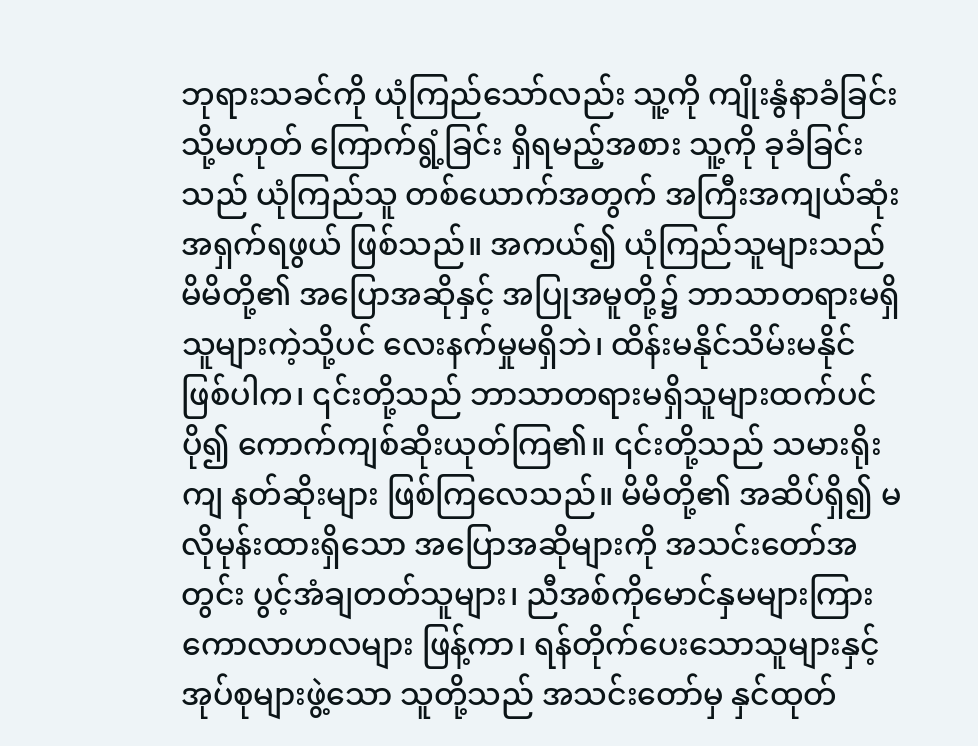ဘုရားသခင်ကို ယုံကြည်သော်လည်း သူ့ကို ကျိုးနွံနာခံခြင်း သို့မဟုတ် ကြောက်ရွံ့ခြင်း ရှိရမည့်အစား သူ့ကို ခုခံခြင်းသည် ယုံကြည်သူ တစ်ယောက်အတွက် အကြီးအကျယ်ဆုံး အရှက်ရဖွယ် ဖြစ်သည်။ အကယ်၍ ယုံကြည်သူများသည် မိမိတို့၏ အပြောအဆိုနှင့် အပြုအမူတို့၌ ဘာသာတရားမရှိသူများကဲ့သို့ပင် လေးနက်မှုမရှိဘဲ၊ ထိန်းမနိုင်သိမ်းမနိုင်ဖြစ်ပါက၊ ၎င်းတို့သည် ဘာသာတရားမရှိသူများထက်ပင် ပို၍ ကောက်ကျစ်ဆိုးယုတ်ကြ၏။ ၎င်းတို့သည် သမားရိုးကျ နတ်ဆိုးများ ဖြစ်ကြလေသည်။ မိမိတို့၏ အဆိပ်ရှိ၍ မလိုမုန်းထားရှိသော အပြောအဆိုများကို အသင်းတော်အတွင်း ပွင့်အံချတတ်သူများ၊ ညီအစ်ကိုမောင်နှမများကြား ကောလာဟလများ ဖြန့်ကာ၊ ရန်တိုက်ပေးသောသူများနှင့် အုပ်စုများဖွဲ့သော သူတို့သည် အသင်းတော်မှ နှင်ထုတ်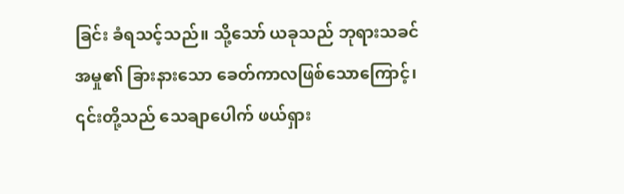ခြင်း ခံရသင့်သည်။ သို့သော် ယခုသည် ဘုရားသခင်အမှု၏ ခြားနားသော ခေတ်ကာလဖြစ်သောကြောင့်၊ ၎င်းတို့သည် သေချာပေါက် ဖယ်ရှား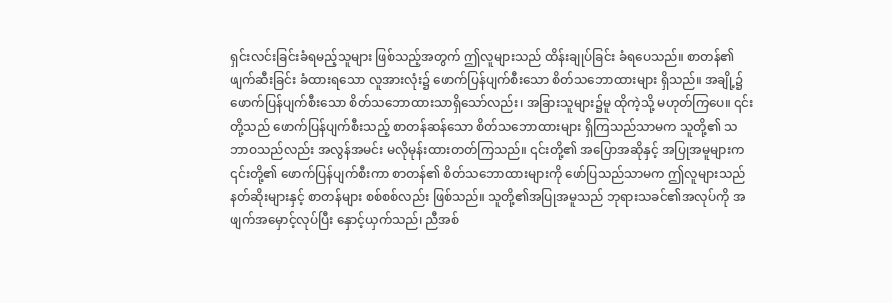ရှင်းလင်းခြင်းခံရမည့်သူများ ဖြစ်သည့်အတွက် ဤလူများသည် ထိန်းချုပ်ခြင်း ခံရပေသည်။ စာတန်၏ ဖျက်ဆီးခြင်း ခံထားရသော လူအားလုံး၌ ဖောက်ပြန်ပျက်စီးသော စိတ်သဘောထားများ ရှိသည်။ အချို့၌ ဖောက်ပြန်ပျက်စီးသော စိတ်သဘောထားသာရှိသော်လည်း၊ အခြားသူများ၌မူ ထိုကဲ့သို့ မဟုတ်ကြပေ။ ၎င်းတို့သည် ဖောက်ပြန်ပျက်စီးသည့် စာတန်ဆန်သော စိတ်သဘောထားများ ရှိကြသည်သာမက သူတို့၏ သဘာဝသည်လည်း အလွန်အမင်း မလိုမုန်းထားတတ်ကြသည်။ ၎င်းတို့၏ အပြောအဆိုနှင့် အပြုအမူများက ၎င်းတို့၏ ဖောက်ပြန်ပျက်စီးကာ စာတန်၏ စိတ်သဘောထားများကို ဖော်ပြသည်သာမက ဤလူများသည် နတ်ဆိုးများနှင့် စာတန်များ စစ်စစ်လည်း ဖြစ်သည်။ သူတို့၏အပြုအမူသည် ဘုရားသခင်၏အလုပ်ကို အဖျက်အမှောင့်လုပ်ပြီး နှောင့်ယှက်သည်၊ ညီအစ်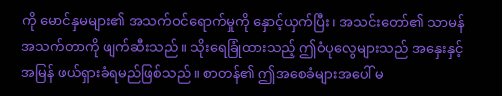ကို မောင်နှမများ၏ အသက်ဝင်ရောက်မှုကို နှောင့်ယှက်ပြီး၊ အသင်းတော်၏ သာမန်အသက်တာကို ဖျက်ဆီးသည်။ သိုးရေခြုံထားသည့် ဤဝံပုလွေများသည် အနှေးနှင့်အမြန် ဖယ်ရှားခံရမည်ဖြစ်သည်။ စာတန်၏ ဤအစေခံများအပေါ် မ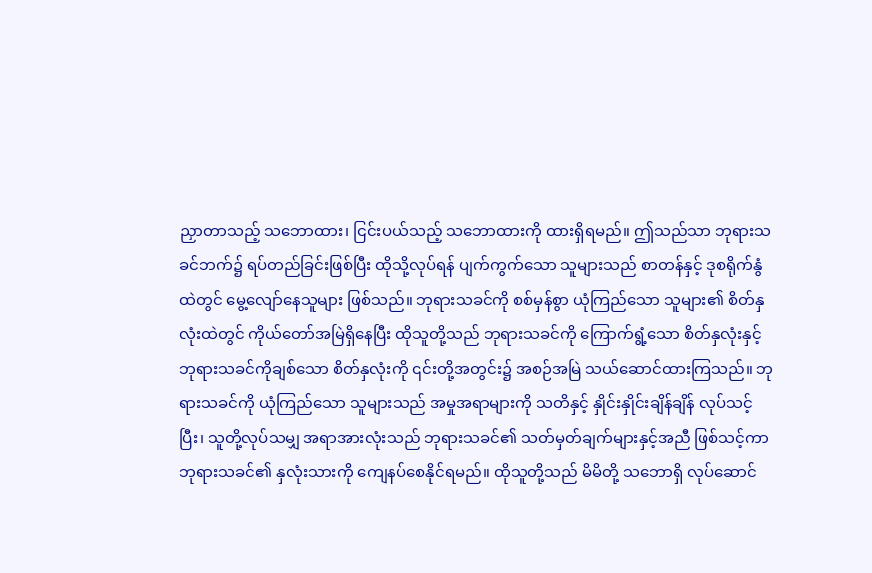ညှာတာသည့် သဘောထား၊ ငြင်းပယ်သည့် သဘောထားကို ထားရှိရမည်။ ဤသည်သာ ဘုရားသခင်ဘက်၌ ရပ်တည်ခြင်းဖြစ်ပြီး ထိုသို့လုပ်ရန် ပျက်ကွက်သော သူများသည် စာတန်နှင့် ဒုစရိုက်နွံထဲတွင် မွေ့လျော်နေသူများ ဖြစ်သည်။ ဘုရားသခင်ကို စစ်မှန်စွာ ယုံကြည်သော သူများ၏ စိတ်နှလုံးထဲတွင် ကိုယ်တော်အမြဲရှိနေပြီး ထိုသူတို့သည် ဘုရားသခင်ကို ကြောက်ရွံ့သော စိတ်နှလုံးနှင့် ဘုရားသခင်ကိုချစ်သော စိတ်နှလုံးကို ၎င်းတို့အတွင်း၌ အစဉ်အမြဲ သယ်ဆောင်ထားကြသည်။ ဘုရားသခင်ကို ယုံကြည်သော သူများသည် အမှုအရာများကို သတိနှင့် နှိုင်းနှိုင်းချိန်ချိန် လုပ်သင့်ပြီး၊ သူတို့လုပ်သမျှ အရာအားလုံးသည် ဘုရားသခင်၏ သတ်မှတ်ချက်များနှင့်အညီ ဖြစ်သင့်ကာ ဘုရားသခင်၏ နှလုံးသားကို ကျေနပ်စေနိုင်ရမည်။ ထိုသူတို့သည် မိမိတို့ သဘောရှိ လုပ်ဆောင်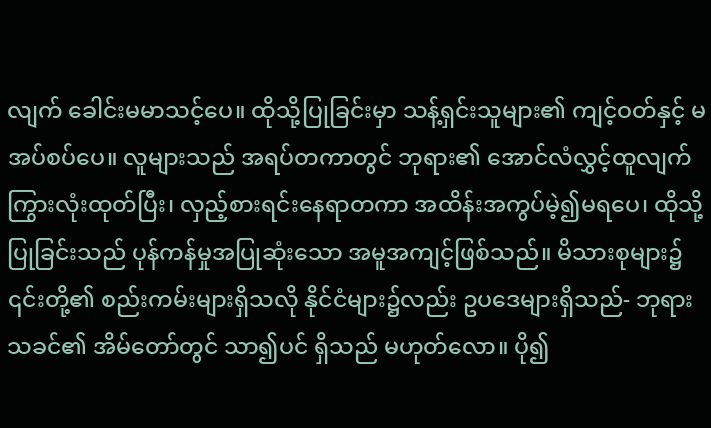လျက် ခေါင်းမမာသင့်ပေ။ ထိုသို့ပြုခြင်းမှာ သန့်ရှင်းသူများ၏ ကျင့်ဝတ်နှင့် မအပ်စပ်ပေ။ လူများသည် အရပ်တကာတွင် ဘုရား၏ အောင်လံလွှင့်ထူလျက် ကြွားလုံးထုတ်ပြီး၊ လှည့်စားရင်းနေရာတကာ အထိန်းအကွပ်မဲ့၍မရပေ၊ ထိုသို့ပြုခြင်းသည် ပုန်ကန်မှုအပြုဆုံးသော အမူအကျင့်ဖြစ်သည်။ မိသားစုများ၌ ၎င်းတို့၏ စည်းကမ်းများရှိသလို နိုင်ငံများ၌လည်း ဥပဒေများရှိသည်- ဘုရားသခင်၏ အိမ်တော်တွင် သာ၍ပင် ရှိသည် မဟုတ်လော။ ပို၍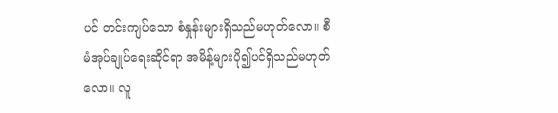ပင် တင်းကျပ်သော စံနှုန်းများရှိသည်မဟုတ်လော။ စီမံအုပ်ချုပ်ရေးဆိုင်ရာ အမိန့်များပို၍ပင်ရှိသည်မဟုတ်လော။ လူ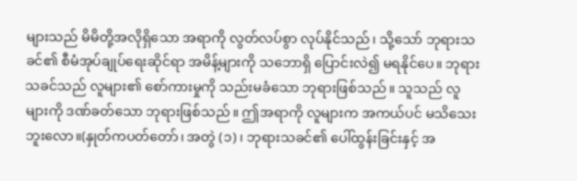များသည် မိမိတို့အလိုရှိသော အရာကို လွတ်လပ်စွာ လုပ်နိုင်သည်၊ သို့သော် ဘုရားသခင်၏ စီမံအုပ်ချုပ်ရေးဆိုင်ရာ အမိန့်များကို သဘောရှိ ပြောင်းလဲ၍ မရနိုင်ပေ။ ဘုရားသခင်သည် လူများ၏ စော်ကားမှုကို သည်းမခံသော ဘုရားဖြစ်သည်။ သူသည် လူများကို ဒဏ်ခတ်သော ဘုရားဖြစ်သည်။ ဤအရာကို လူများက အကယ်ပင် မသိသေးဘူးလော။(နှုတ်ကပတ်တော်၊ အတွဲ (၁)၊ ဘုရားသခင်၏ ပေါ်ထွန်းခြင်းနှင့် အ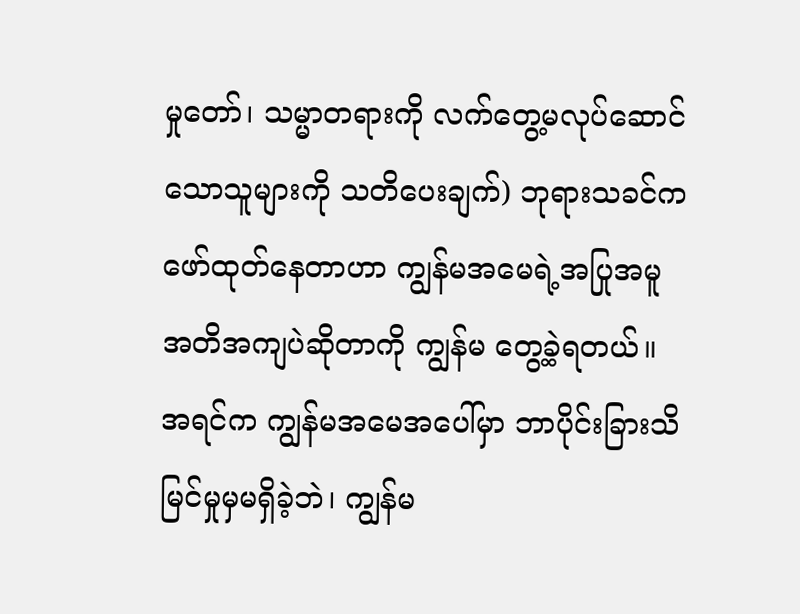မှုတော်၊ သမ္မာတရားကို လက်တွေ့မလုပ်ဆောင်သောသူများကို သတိပေးချက်) ဘုရားသခင်က ဖော်ထုတ်နေတာဟာ ကျွန်မအမေရဲ့အပြုအမူ အတိအကျပဲဆိုတာကို ကျွန်မ တွေ့ခဲ့ရတယ်။ အရင်က ကျွန်မအမေအပေါ်မှာ ဘာပိုင်းခြားသိမြင်မှုမှမရှိခဲ့ဘဲ၊ ကျွန်မ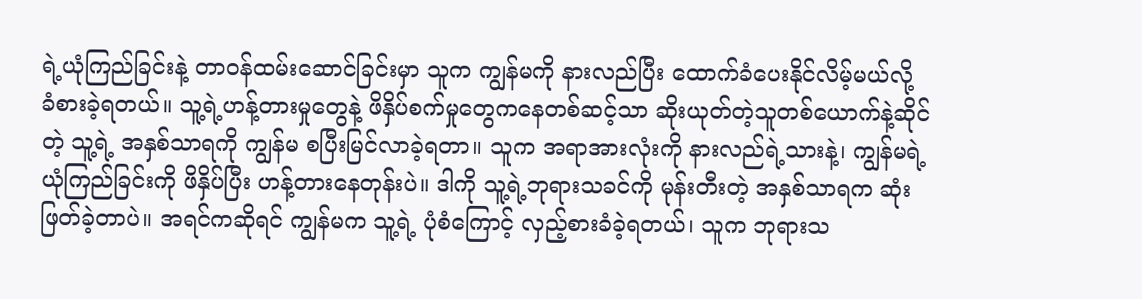ရဲ့ယုံကြည်ခြင်းနဲ့ တာဝန်ထမ်းဆောင်ခြင်းမှာ သူက ကျွန်မကို နားလည်ပြီး ထောက်ခံပေးနိုင်လိမ့်မယ်လို့ ခံစားခဲ့ရတယ်။ သူ့ရဲ့ဟန့်တားမှုတွေနဲ့ ဖိနှိပ်စက်မှုတွေကနေတစ်ဆင့်သာ ဆိုးယုတ်တဲ့သူတစ်ယောက်နဲ့ဆိုင်တဲ့ သူ့ရဲ့ အနှစ်သာရကို ကျွန်မ စပြီးမြင်လာခဲ့ရတာ။ သူက အရာအားလုံးကို နားလည်ရဲ့သားနဲ့၊ ကျွန်မရဲ့ယုံကြည်ခြင်းကို ဖိနှိပ်ပြီး ဟန့်တားနေတုန်းပဲ။ ဒါကို သူ့ရဲ့ဘုရားသခင်ကို မုန်းတီးတဲ့ အနှစ်သာရက ဆုံးဖြတ်ခဲ့တာပဲ။ အရင်ကဆိုရင် ကျွန်မက သူ့ရဲ့ ပုံစံကြောင့် လှည့်စားခံခဲ့ရတယ်၊ သူက ဘုရားသ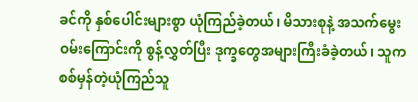ခင်ကို နှစ်ပေါင်းများစွာ ယုံကြည်ခဲ့တယ်၊ မိသားစုနဲ့ အသက်မွေးဝမ်းကြောင်းကို စွန့်လွှတ်ပြီး ဒုက္ခတွေအများကြီးခံခဲ့တယ်၊ သူက စစ်မှန်တဲ့ယုံကြည်သူ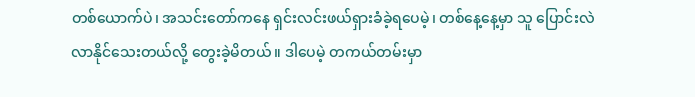တစ်ယောက်ပဲ၊ အသင်းတော်ကနေ ရှင်းလင်းဖယ်ရှားခံခဲ့ရပေမဲ့၊ တစ်နေ့နေ့မှာ သူ ပြောင်းလဲလာနိုင်သေးတယ်လို့ တွေးခဲ့မိတယ်။ ဒါပေမဲ့ တကယ်တမ်းမှာ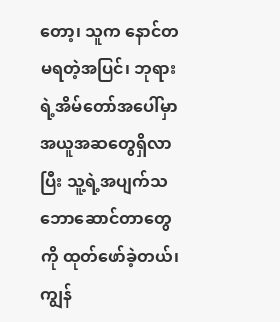တော့၊ သူက နောင်တမရတဲ့အပြင်၊ ဘုရားရဲ့အိမ်တော်အပေါ်မှာ အယူအဆတွေရှိလာပြီး သူ့ရဲ့အပျက်သဘောဆောင်တာတွေကို ထုတ်ဖော်ခဲ့တယ်၊ ကျွန်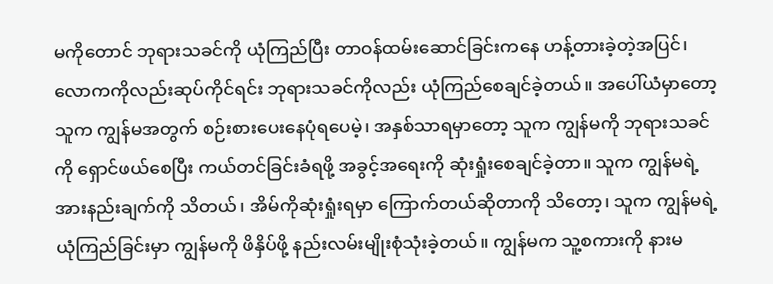မကိုတောင် ဘုရားသခင်ကို ယုံကြည်ပြီး တာဝန်ထမ်းဆောင်ခြင်းကနေ ဟန့်တားခဲ့တဲ့အပြင်၊ လောကကိုလည်းဆုပ်ကိုင်ရင်း ဘုရားသခင်ကိုလည်း ယုံကြည်စေချင်ခဲ့တယ်။ အပေါ်ယံမှာတော့ သူက ကျွန်မအတွက် စဉ်းစားပေးနေပုံရပေမဲ့၊ အနှစ်သာရမှာတော့ သူက ကျွန်မကို ဘုရားသခင်ကို ရှောင်ဖယ်စေပြီး ကယ်တင်ခြင်းခံရဖို့ အခွင့်အရေးကို ဆုံးရှုံးစေချင်ခဲ့တာ။ သူက ကျွန်မရဲ့အားနည်းချက်ကို သိတယ်၊ အိမ်ကိုဆုံးရှုံးရမှာ ကြောက်တယ်ဆိုတာကို သိတော့၊ သူက ကျွန်မရဲ့ ယုံကြည်ခြင်းမှာ ကျွန်မကို ဖိနှိပ်ဖို့ နည်းလမ်းမျိုးစုံသုံးခဲ့တယ်။ ကျွန်မက သူ့စကားကို နားမ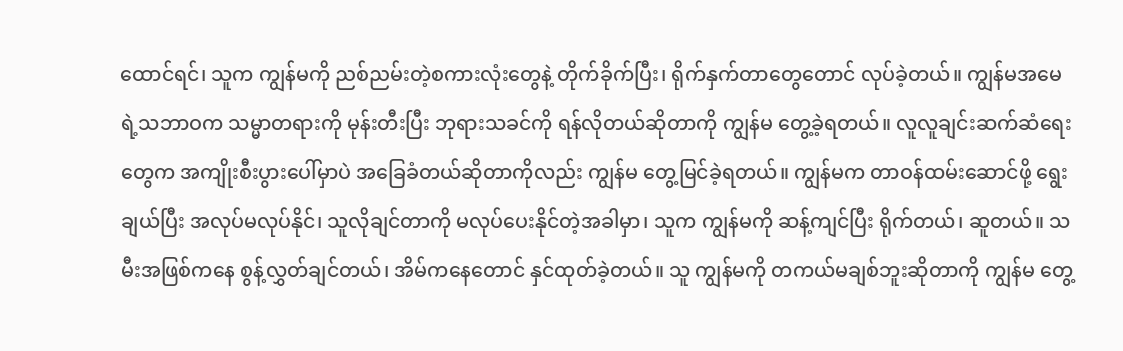ထောင်ရင်၊ သူက ကျွန်မကို ညစ်ညမ်းတဲ့စကားလုံးတွေနဲ့ တိုက်ခိုက်ပြီး၊ ရိုက်နှက်တာတွေတောင် လုပ်ခဲ့တယ်။ ကျွန်မအမေရဲ့သဘာဝက သမ္မာတရားကို မုန်းတီးပြီး ဘုရားသခင်ကို ရန်လိုတယ်ဆိုတာကို ကျွန်မ တွေ့ခဲ့ရတယ်။ လူလူချင်းဆက်ဆံရေးတွေက အကျိုးစီးပွားပေါ်မှာပဲ အခြေခံတယ်ဆိုတာကိုလည်း ကျွန်မ တွေ့မြင်ခဲ့ရတယ်။ ကျွန်မက တာဝန်ထမ်းဆောင်ဖို့ ရွေးချယ်ပြီး အလုပ်မလုပ်နိုင်၊ သူလိုချင်တာကို မလုပ်ပေးနိုင်တဲ့အခါမှာ၊ သူက ကျွန်မကို ဆန့်ကျင်ပြီး ရိုက်တယ်၊ ဆူတယ်။ သမီးအဖြစ်ကနေ စွန့်လွှတ်ချင်တယ်၊ အိမ်ကနေတောင် နှင်ထုတ်ခဲ့တယ်။ သူ ကျွန်မကို တကယ်မချစ်ဘူးဆိုတာကို ကျွန်မ တွေ့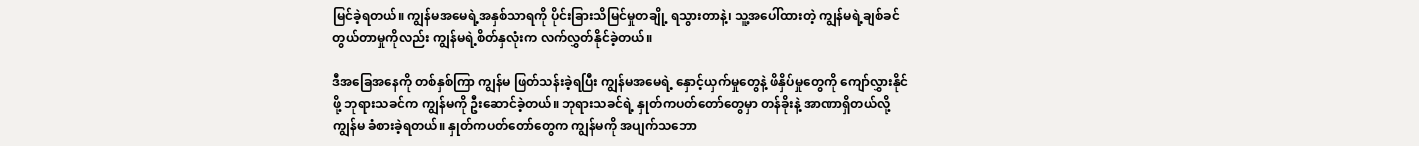မြင်ခဲ့ရတယ်။ ကျွန်မအမေရဲ့အနှစ်သာရကို ပိုင်းခြားသိမြင်မှုတချို့ ရသွားတာနဲ့၊ သူ့အပေါ်ထားတဲ့ ကျွန်မရဲ့ချစ်ခင်တွယ်တာမှုကိုလည်း ကျွန်မရဲ့စိတ်နှလုံးက လက်လွှတ်နိုင်ခဲ့တယ်။

ဒီအခြေအနေကို တစ်နှစ်ကြာ ကျွန်မ ဖြတ်သန်းခဲ့ရပြီး ကျွန်မအမေရဲ့ နှောင့်ယှက်မှုတွေနဲ့ ဖိနှိပ်မှုတွေကို ကျော်လွှားနိုင်ဖို့ ဘုရားသခင်က ကျွန်မကို ဦးဆောင်ခဲ့တယ်။ ဘုရားသခင်ရဲ့ နှုတ်ကပတ်တော်တွေမှာ တန်ခိုးနဲ့ အာဏာရှိတယ်လို့ ကျွန်မ ခံစားခဲ့ရတယ်။ နှုတ်ကပတ်တော်တွေက ကျွန်မကို အပျက်သဘော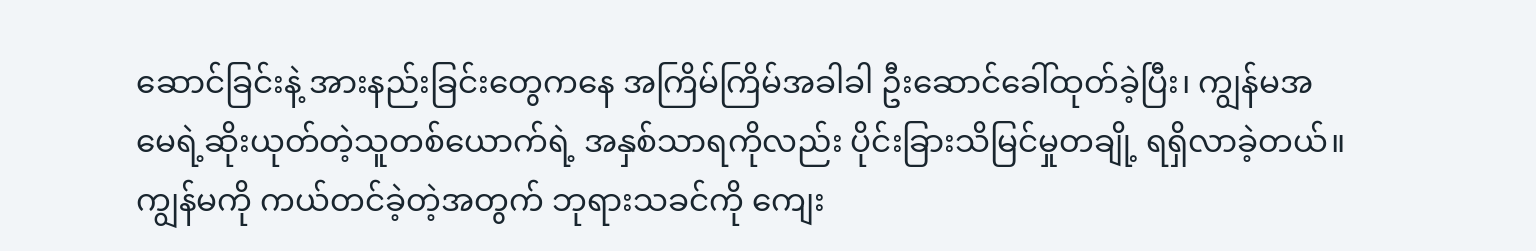ဆောင်ခြင်းနဲ့ အားနည်းခြင်းတွေကနေ အကြိမ်ကြိမ်အခါခါ ဦးဆောင်ခေါ်ထုတ်ခဲ့ပြီး၊ ကျွန်မအမေရဲ့ဆိုးယုတ်တဲ့သူတစ်ယောက်ရဲ့ အနှစ်သာရကိုလည်း ပိုင်းခြားသိမြင်မှုတချို့ ရရှိလာခဲ့တယ်။ ကျွန်မကို ကယ်တင်ခဲ့တဲ့အတွက် ဘုရားသခင်ကို ကျေး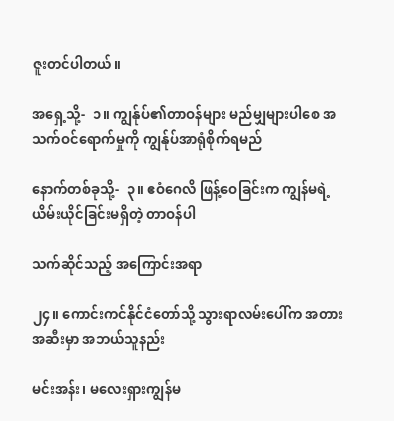ဇူးတင်ပါတယ်။

အရှေ့သို့-  ၁။ ကျွန်ုပ်၏တာဝန်များ မည်မျှများပါစေ အသက်ဝင်ရောက်မှုကို ကျွန်ုပ်အာရုံစိုက်ရမည်

နောက်တစ်ခုသို့-  ၃။ ဧဝံဂေလိ ဖြန့်ဝေခြင်းက ကျွန်မရဲ့ ယိမ်းယိုင်ခြင်းမရှိတဲ့ တာဝန်ပါ

သက်ဆိုင်သည့် အကြောင်းအရာ

၂၄။ ကောင်းကင်နိုင်ငံတော်သို့ သွားရာလမ်းပေါ်က အတားအဆီးမှာ အဘယ်သူနည်း

မင်းအန်း၊ မလေးရှားကျွန်မ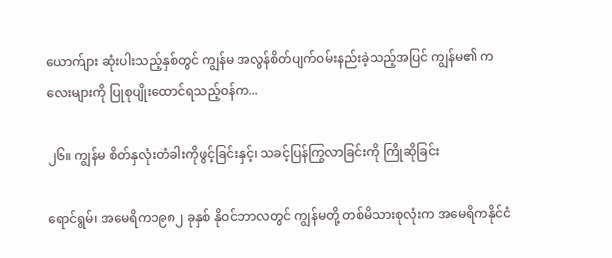ယောက်ျား ဆုံးပါးသည့်နှစ်တွင် ကျွန်မ အလွန်စိတ်ပျက်ဝမ်းနည်းခဲ့သည့်အပြင် ကျွန်မ၏ ကလေးများကို ပြုစုပျိုးထောင်ရသည့်ဝန်က...

၂၆။ ကျွန်မ စိတ်နှလုံးတံခါးကိုဖွင့်ခြင်းနှင့်၊ သခင့်ပြန်ကြွလာခြင်းကို ကြိုဆိုခြင်း

ရောင်ရွမ်၊ အမေရိက၁၉၈၂ ခုနှစ် နိုဝင်ဘာလတွင် ကျွန်မတို့ တစ်မိသားစုလုံးက အမေရိကနိုင်ငံ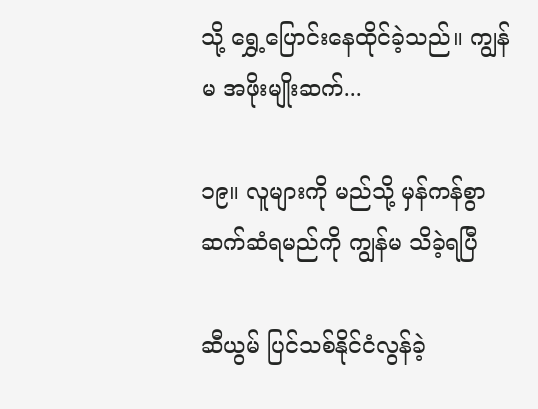သို့ ရွှေ့ပြောင်းနေထိုင်ခဲ့သည်။ ကျွန်မ အဖိုးမျိုးဆက်...

၁၉။ လူများကို မည်သို့ မှန်ကန်စွာ ဆက်ဆံရမည်ကို ကျွန်မ သိခဲ့ရပြီ

ဆီယွမ် ပြင်သစ်နိုင်ငံလွန်ခဲ့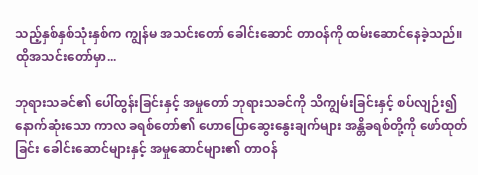သည့်နှစ်နှစ်သုံးနှစ်က ကျွန်မ အသင်းတော် ခေါင်းဆောင် တာဝန်ကို ထမ်းဆောင်နေခဲ့သည်။ ထိုအသင်းတော်မှာ...

ဘုရားသခင်၏ ပေါ်ထွန်းခြင်းနှင့် အမှုတော် ဘုရားသခင်ကို သိကျွမ်းခြင်းနှင့် စပ်လျဉ်း၍ နောက်ဆုံးသော ကာလ ခရစ်တော်၏ ဟောပြောဆွေးနွေးချက်များ အန္တိခရစ်တို့ကို ဖော်ထုတ်ခြင်း ခေါင်းဆောင်များနှင့် အမှုဆောင်များ၏ တာဝန်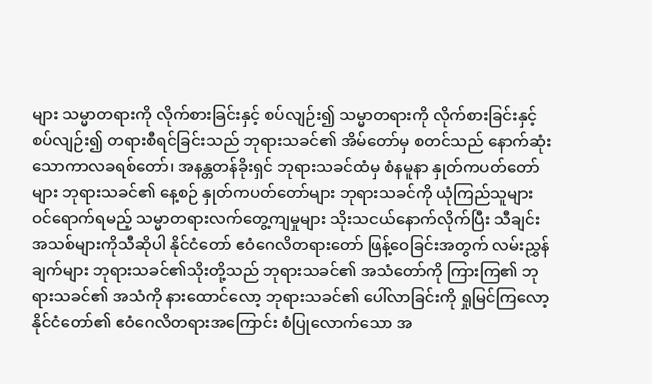များ သမ္မာတရားကို လိုက်စားခြင်းနှင့် စပ်လျဉ်း၍ သမ္မာတရားကို လိုက်စားခြင်းနှင့် စပ်လျဉ်း၍ တရားစီရင်ခြင်းသည် ဘုရားသခင်၏ အိမ်တော်မှ စတင်သည် နောက်ဆုံးသောကာလခရစ်တော်၊ အနန္တတန်ခိုးရှင် ဘုရားသခင်ထံမှ စံနမူနာ နှုတ်ကပတ်တော်များ ဘုရားသခင်၏ နေ့စဉ် နှုတ်ကပတ်တော်များ ဘုရားသခင်ကို ယုံကြည်သူများ ဝင်ရောက်ရမည့် သမ္မာတရားလက်တွေ့ကျမှုများ သိုးသငယ်နောက်လိုက်ပြီး သီချင်းအသစ်များကိုသီဆိုပါ နိုင်ငံတော် ဧဝံဂေလိတရားတော် ဖြန့်ဝေခြင်းအတွက် လမ်းညွှန်ချက်များ ဘုရားသခင်၏သိုးတို့သည် ဘုရားသခင်၏ အသံတော်ကို ကြားကြ၏ ဘုရားသခင်၏ အသံကို နားထောင်လော့ ဘုရားသခင်၏ ပေါ်လာခြင်းကို ရှုမြင်ကြလော့ နိုင်ငံတော်၏ ဧဝံဂေလိတရားအကြောင်း စံပြုလောက်သော အ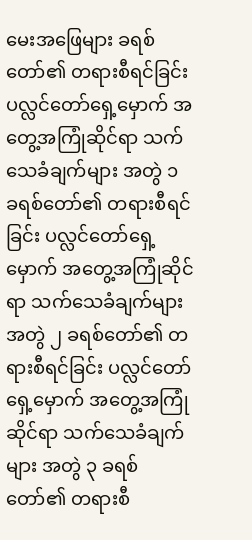မေးအဖြေများ ခရစ်တော်၏ တရားစီရင်ခြင်း ပလ္လင်တော်ရှေ့မှောက် အတွေ့အကြုံဆိုင်ရာ သက်သေခံချက်များ အတွဲ ၁ ခရစ်တော်၏ တရားစီရင်ခြင်း ပလ္လင်တော်ရှေ့မှောက် အတွေ့အကြုံဆိုင်ရာ သက်သေခံချက်များ အတွဲ ၂ ခရစ်တော်၏ တရားစီရင်ခြင်း ပလ္လင်တော်ရှေ့မှောက် အတွေ့အကြုံဆိုင်ရာ သက်သေခံချက်များ အတွဲ ၃ ခရစ်တော်၏ တရားစီ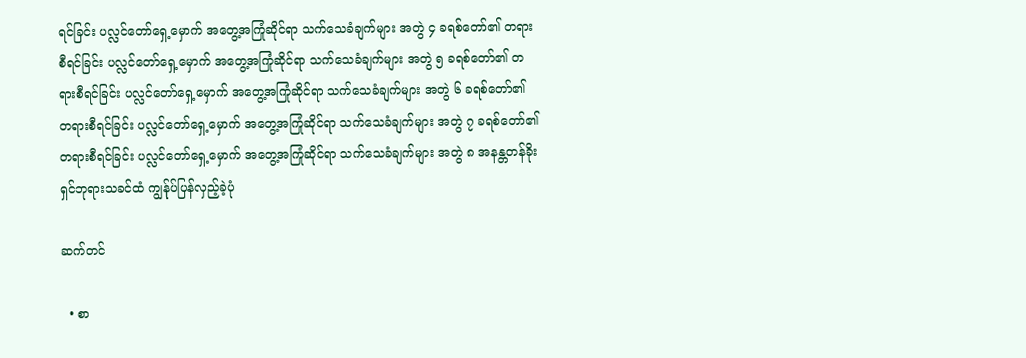ရင်ခြင်း ပလ္လင်တော်ရှေ့မှောက် အတွေ့အကြုံဆိုင်ရာ သက်သေခံချက်များ အတွဲ ၄ ခရစ်တော်၏ တရားစီရင်ခြင်း ပလ္လင်တော်ရှေ့မှောက် အတွေ့အကြုံဆိုင်ရာ သက်သေခံချက်များ အတွဲ ၅ ခရစ်တော်၏ တရားစီရင်ခြင်း ပလ္လင်တော်ရှေ့မှောက် အတွေ့အကြုံဆိုင်ရာ သက်သေခံချက်များ အတွဲ ၆ ခရစ်တော်၏ တရားစီရင်ခြင်း ပလ္လင်တော်ရှေ့မှောက် အတွေ့အကြုံဆိုင်ရာ သက်သေခံချက်များ အတွဲ ၇ ခရစ်တော်၏ တရားစီရင်ခြင်း ပလ္လင်တော်ရှေ့မှောက် အတွေ့အကြုံဆိုင်ရာ သက်သေခံချက်များ အတွဲ ၈ အနန္တတန်ခိုးရှင်ဘုရားသခင်ထံ ကျွန်ုပ်ပြန်လှည့်ခဲ့ပုံ

ဆက်တင်

  • စာ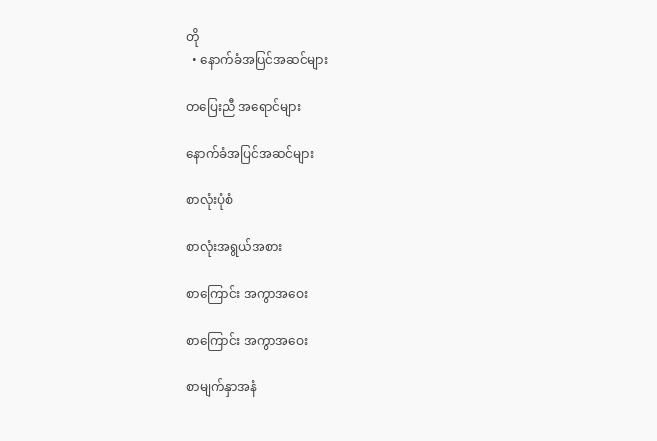တို
  • နောက်ခံအပြင်အဆင်များ

တပြေးညီ အရောင်များ

နောက်ခံအပြင်အဆင်များ

စာလုံးပုံစံ

စာလုံးအရွယ်အစား

စာကြောင်း အကွာအဝေး

စာကြောင်း အကွာအဝေး

စာမျက်နှာအနံ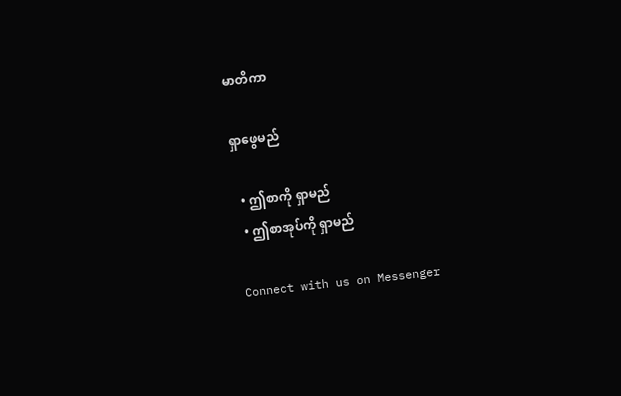မာတိကာ

ရှာဖွေမည်

  • ဤစာကို ရှာမည်
  • ဤစာအုပ်ကို ရှာမည်

Connect with us on Messenger